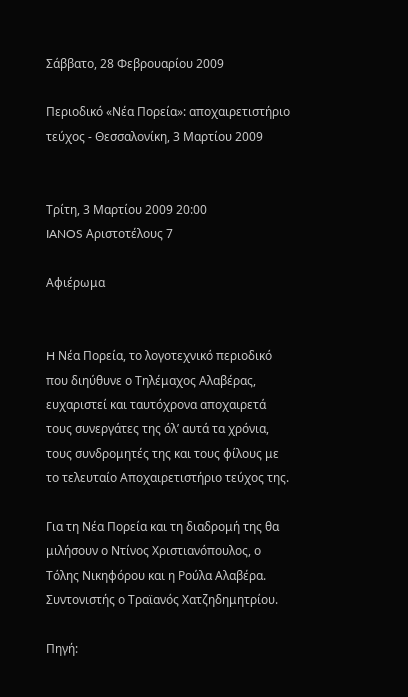Σάββατο, 28 Φεβρουαρίου 2009

Περιοδικό «Νέα Πορεία»: αποχαιρετιστήριο τεύχος - Θεσσαλονίκη, 3 Μαρτίου 2009


Τρίτη, 3 Μαρτίου 2009 20:00
IANOS Αριστοτέλους 7

Αφιέρωμα


H Νέα Πορεία, το λογοτεχνικό περιοδικό που διηύθυνε ο Τηλέμαχος Αλαβέρας, ευχαριστεί και ταυτόχρονα αποχαιρετά τους συνεργάτες της όλ’ αυτά τα χρόνια, τους συνδρομητές της και τους φίλους με το τελευταίο Αποχαιρετιστήριο τεύχος της.

Για τη Νέα Πορεία και τη διαδρομή της θα μιλήσουν ο Ντίνος Χριστιανόπουλος, ο Τόλης Νικηφόρου και η Ρούλα Αλαβέρα. Συντονιστής ο Τραϊανός Χατζηδημητρίου.

Πηγή: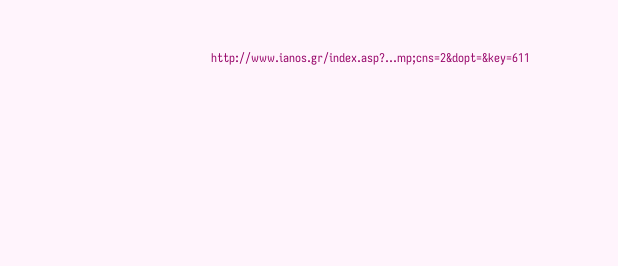http://www.ianos.gr/index.asp?...mp;cns=2&dopt=&key=611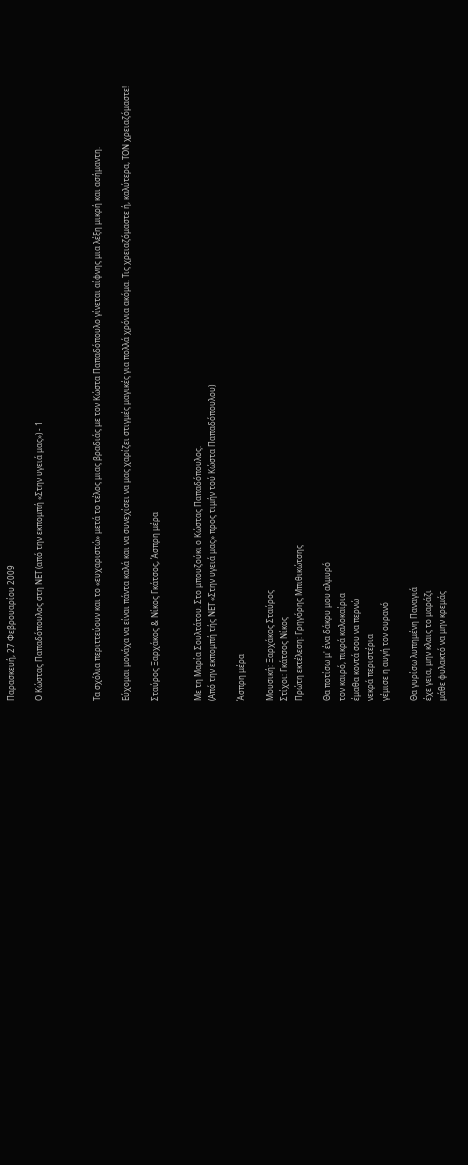Παρασκευή, 27 Φεβρουαρίου 2009

Ο Κώστας Παπαδόπουλος στη ΝΕΤ (από την εκπομπή «Στην υγειά μας») - 1



Τα σχόλια περιττεύουν και το «ευχαριστώ» μετά το τέλος μιας βραδιάς με τον Κώστα Παπαδόπουλο γίνεται αίφνης μια λέξη μικρή και ασήμαντη.

Εύχομαι μονάχα να είναι πάντα καλά και να συνεχίσει να μας χαρίζει στιγμές μαγικές για πολλά χρόνια ακόμα. Τις χρειαζόμαστε ή, καλύτερα, ΤΟΝ χρειαζόμαστε!

Σταύρος Ξαρχάκος & Νίκος Γκάτσος, Άσπρη μέρα


Με τη Μαρία Σουλτάτου. Στο μπουζούκι ο Κώστας Παπαδόπουλος.
(Από την εκπομπή τής ΝΕΤ «Στην υγειά μας» προς τιμήν τού Κώστα Παπαδόπουλου)

Άσπρη μέρα

Μουσική: Ξαρχάκος Σταύρος
Στίχοι: Γκάτσος Νίκος
Πρώτη εκτέλεση: Γρηγόρης Μπιθικώτσης

Θα ποτίσω μ' ένα δάκρυ μου αλμυρό
τον καιρό, πικρά καλοκαίρια
έμαθα κοντά σου να περνώ
νεκρά περιστέρια
γέμισε η αυγή τον ουρανό

Θα γυρίσω λυπημένη Παναγιά
έχε γεια, μην κλαις το μαράζι
μάθε φυλακτό να μην κρεμάς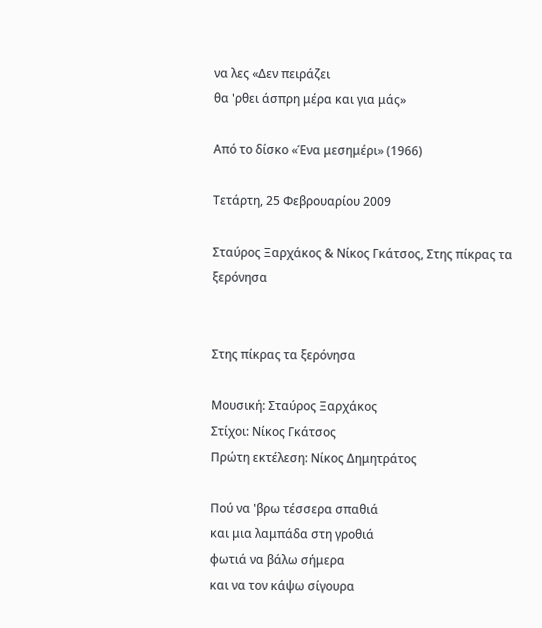να λες «Δεν πειράζει
θα 'ρθει άσπρη μέρα και για μάς»

Από το δίσκο «Ένα μεσημέρι» (1966)

Τετάρτη, 25 Φεβρουαρίου 2009

Σταύρος Ξαρχάκος & Νίκος Γκάτσος, Στης πίκρας τα ξερόνησα


Στης πίκρας τα ξερόνησα

Μουσική: Σταύρος Ξαρχάκος
Στίχοι: Νίκος Γκάτσος
Πρώτη εκτέλεση: Νίκος Δημητράτος

Πού να 'βρω τέσσερα σπαθιά
και μια λαμπάδα στη γροθιά
φωτιά να βάλω σήμερα
και να τον κάψω σίγουρα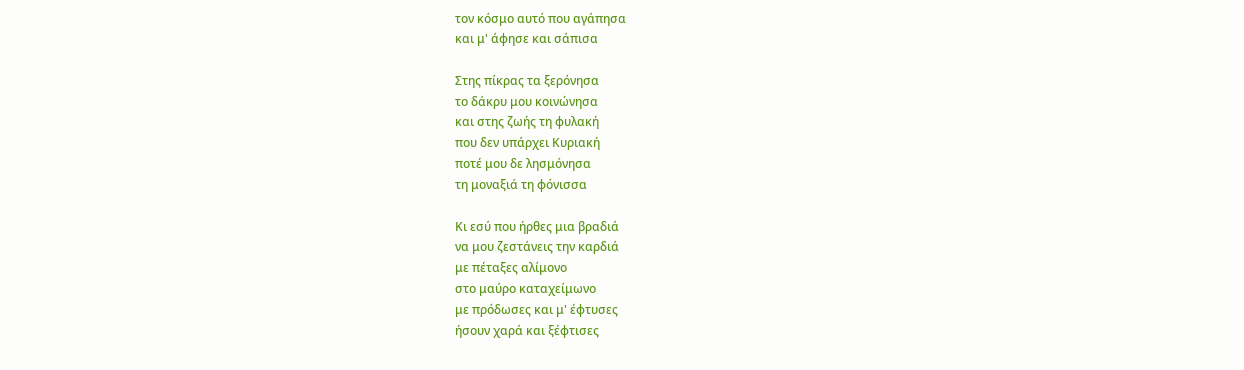τον κόσμο αυτό που αγάπησα
και μ' άφησε και σάπισα

Στης πίκρας τα ξερόνησα
το δάκρυ μου κοινώνησα
και στης ζωής τη φυλακή
που δεν υπάρχει Κυριακή
ποτέ μου δε λησμόνησα
τη μοναξιά τη φόνισσα

Κι εσύ που ήρθες μια βραδιά
να μου ζεστάνεις την καρδιά
με πέταξες αλίμονο
στο μαύρο καταχείμωνο
με πρόδωσες και μ' έφτυσες
ήσουν χαρά και ξέφτισες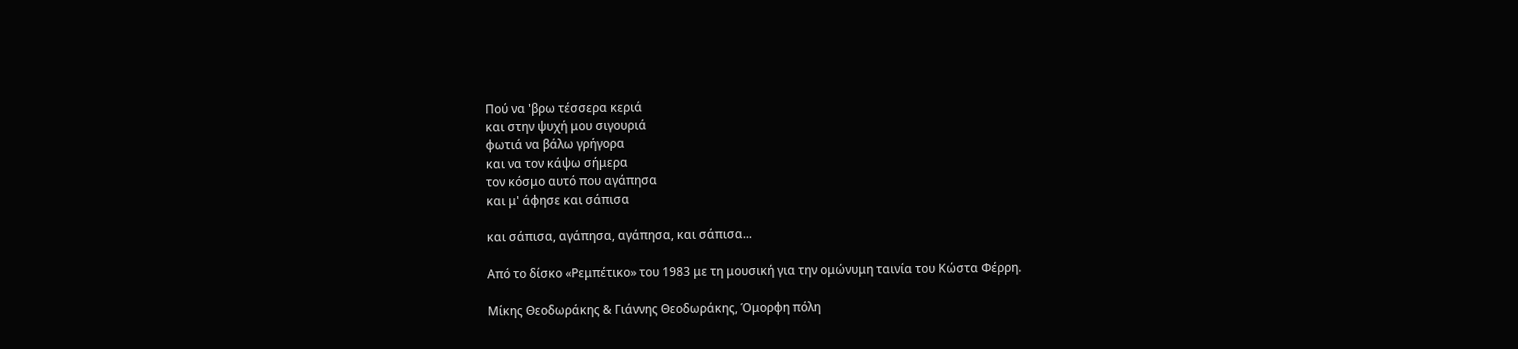Πού να 'βρω τέσσερα κεριά
και στην ψυχή μου σιγουριά
φωτιά να βάλω γρήγορα
και να τον κάψω σήμερα
τον κόσμο αυτό που αγάπησα
και μ' άφησε και σάπισα

και σάπισα, αγάπησα, αγάπησα, και σάπισα...

Από το δίσκο «Ρεμπέτικο» του 1983 με τη μουσική για την ομώνυμη ταινία του Κώστα Φέρρη.

Μίκης Θεοδωράκης & Γιάννης Θεοδωράκης, Όμορφη πόλη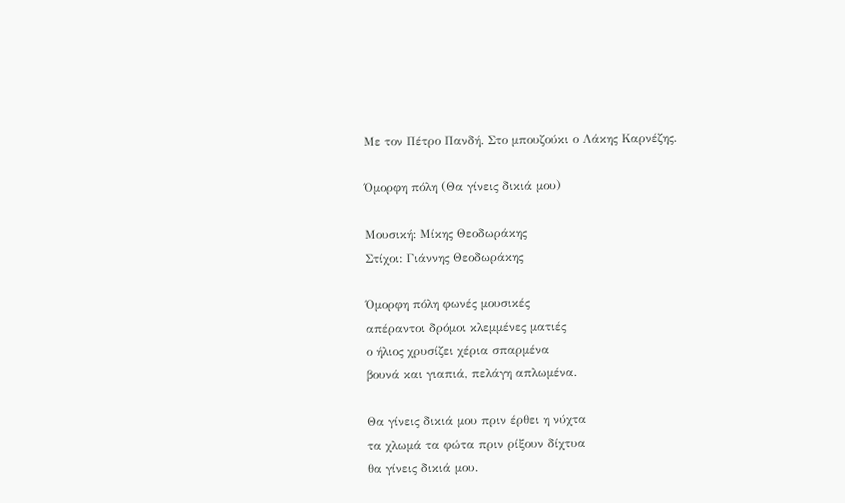Με τον Πέτρο Πανδή. Στο μπουζούκι ο Λάκης Καρνέζης.

Όμορφη πόλη (Θα γίνεις δικιά μου)

Μουσική: Μίκης Θεοδωράκης
Στίχοι: Γιάννης Θεοδωράκης

Όμορφη πόλη φωνές μουσικές
απέραντοι δρόμοι κλεμμένες ματιές
ο ήλιος χρυσίζει χέρια σπαρμένα
βουνά και γιαπιά, πελάγη απλωμένα.

Θα γίνεις δικιά μου πριν έρθει η νύχτα
τα χλωμά τα φώτα πριν ρίξουν δίχτυα
θα γίνεις δικιά μου.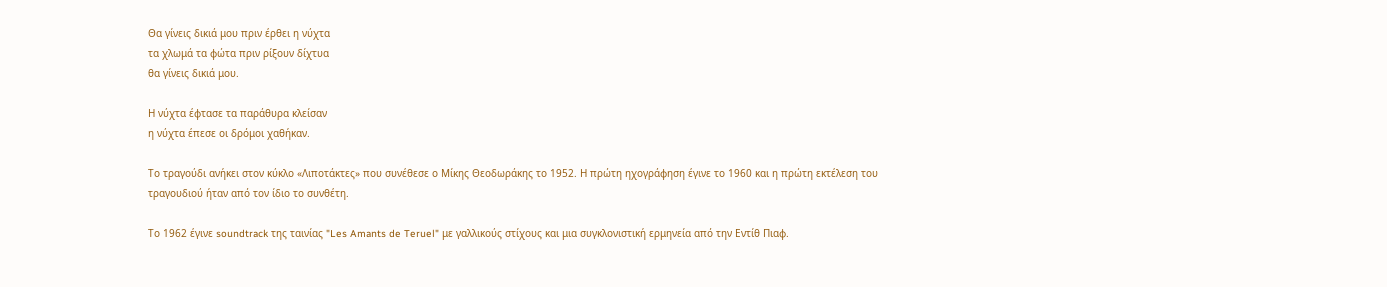Θα γίνεις δικιά μου πριν έρθει η νύχτα
τα χλωμά τα φώτα πριν ρίξουν δίχτυα
θα γίνεις δικιά μου.

Η νύχτα έφτασε τα παράθυρα κλείσαν
η νύχτα έπεσε οι δρόμοι χαθήκαν.

Το τραγούδι ανήκει στον κύκλο «Λιποτάκτες» που συνέθεσε ο Μίκης Θεοδωράκης το 1952. Η πρώτη ηχογράφηση έγινε το 1960 και η πρώτη εκτέλεση του τραγουδιού ήταν από τον ίδιο το συνθέτη.

Το 1962 έγινε soundtrack της ταινίας "Les Amants de Teruel" με γαλλικούς στίχους και μια συγκλονιστική ερμηνεία από την Εντίθ Πιαφ.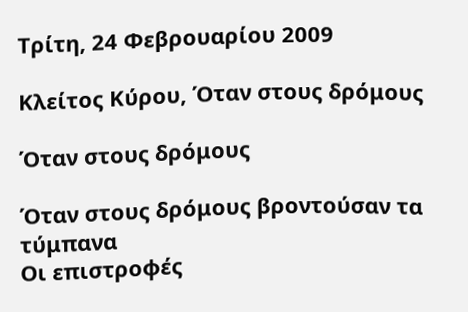Τρίτη, 24 Φεβρουαρίου 2009

Κλείτος Κύρου, Όταν στους δρόμους

Όταν στους δρόμους

Όταν στους δρόμους βροντούσαν τα τύμπανα
Οι επιστροφές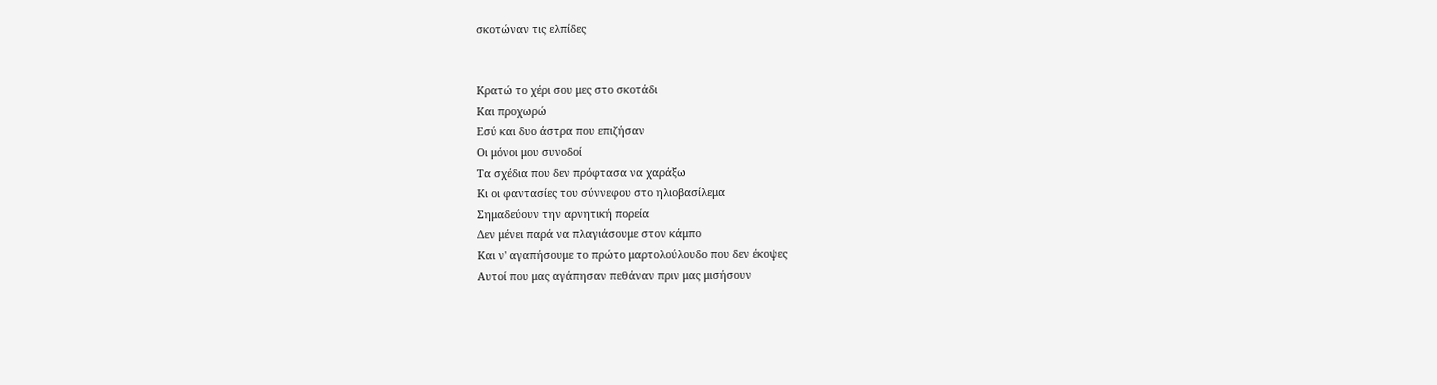σκοτώναν τις ελπίδες


Κρατώ το χέρι σου μες στο σκοτάδι
Και προχωρώ
Εσύ και δυο άστρα που επιζήσαν
Οι μόνοι μου συνοδοί
Τα σχέδια που δεν πρόφτασα να χαράξω
Κι οι φαντασίες του σύννεφου στο ηλιοβασίλεμα
Σημαδεύουν την αρνητική πορεία
Δεν μένει παρά να πλαγιάσουμε στον κάμπο
Και ν' αγαπήσουμε το πρώτο μαρτολούλουδο που δεν έκοψες
Αυτοί που μας αγάπησαν πεθάναν πριν μας μισήσουν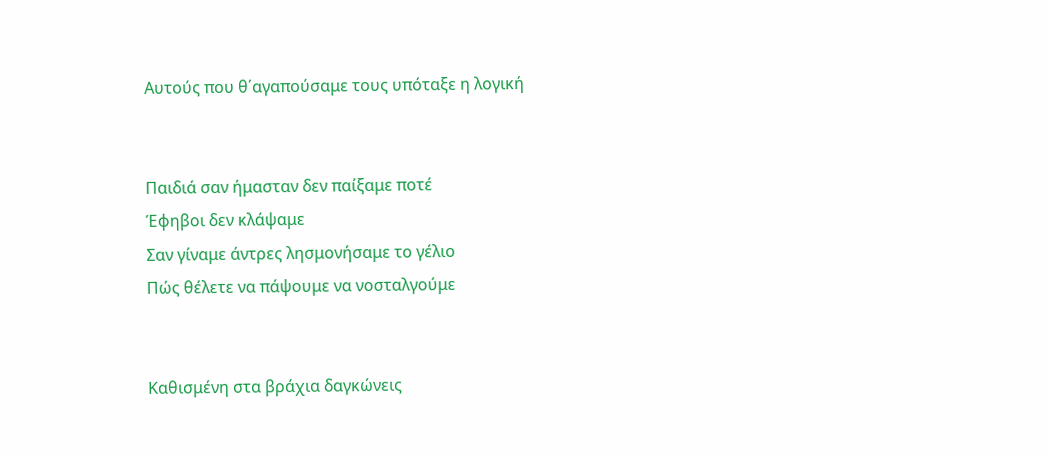Αυτούς που θ΄αγαπούσαμε τους υπόταξε η λογική


Παιδιά σαν ήμασταν δεν παίξαμε ποτέ
Έφηβοι δεν κλάψαμε
Σαν γίναμε άντρες λησμονήσαμε το γέλιο
Πώς θέλετε να πάψουμε να νοσταλγούμε


Καθισμένη στα βράχια δαγκώνεις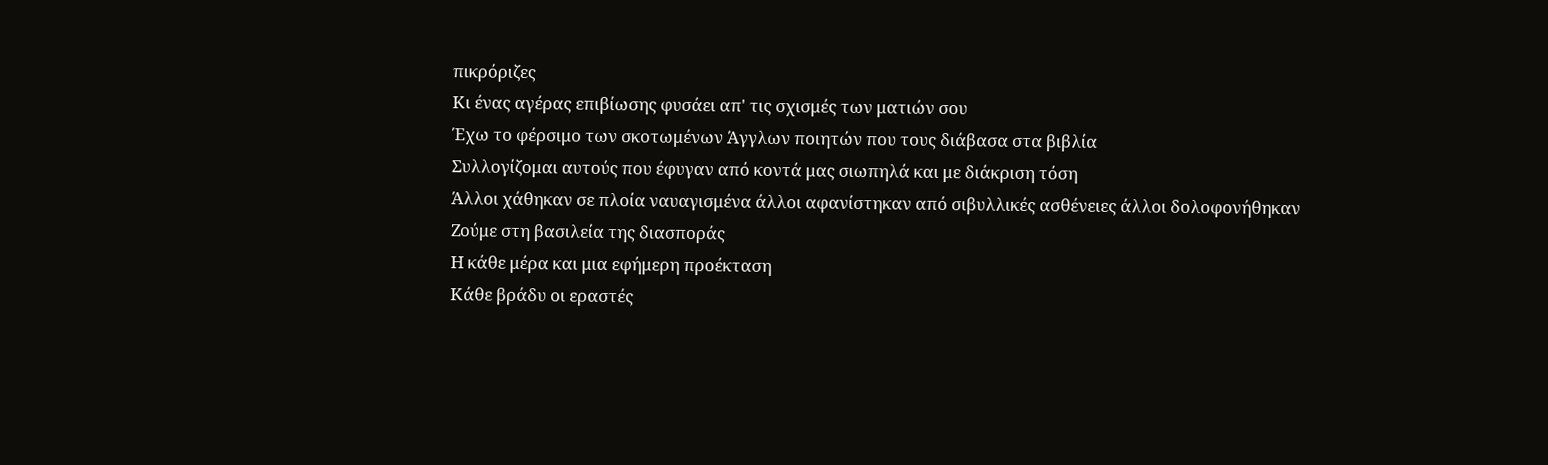πικρόριζες
Κι ένας αγέρας επιβίωσης φυσάει απ' τις σχισμές των ματιών σου
Έχω το φέρσιμο των σκοτωμένων Άγγλων ποιητών που τους διάβασα στα βιβλία
Συλλογίζομαι αυτούς που έφυγαν από κοντά μας σιωπηλά και με διάκριση τόση
Άλλοι χάθηκαν σε πλοία ναυαγισμένα άλλοι αφανίστηκαν από σιβυλλικές ασθένειες άλλοι δολοφονήθηκαν
Ζούμε στη βασιλεία της διασποράς
Η κάθε μέρα και μια εφήμερη προέκταση
Κάθε βράδυ οι εραστές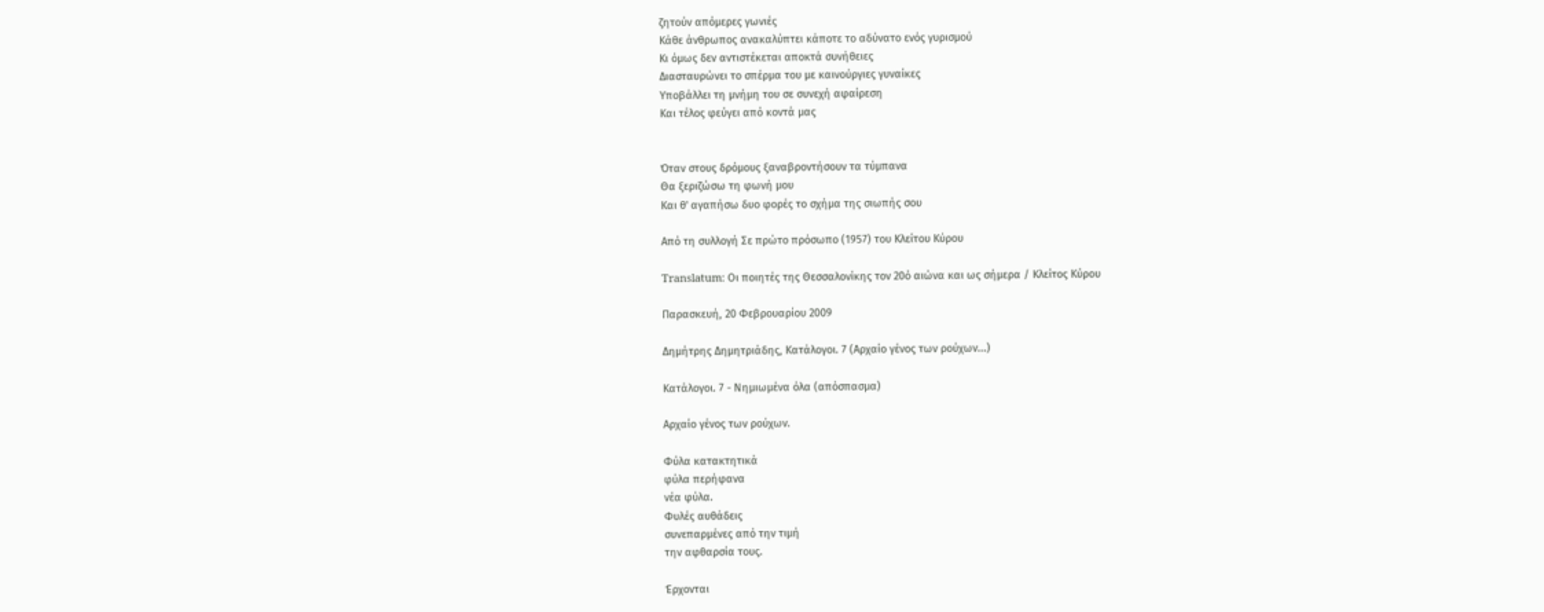ζητούν απόμερες γωνιές
Κάθε άνθρωπος ανακαλύπτει κάποτε το αδύνατο ενός γυρισμού
Κι όμως δεν αντιστέκεται αποκτά συνήθειες
Διασταυρώνει το σπέρμα του με καινούργιες γυναίκες
Υποβάλλει τη μνήμη του σε συνεχή αφαίρεση
Και τέλος φεύγει από κοντά μας


Όταν στους δρόμους ξαναβροντήσουν τα τύμπανα
Θα ξεριζώσω τη φωνή μου
Και θ' αγαπήσω δυο φορές το σχήμα της σιωπής σου

Από τη συλλογή Σε πρώτο πρόσωπο (1957) του Κλείτου Κύρου

Translatum: Οι ποιητές της Θεσσαλονίκης τον 20ό αιώνα και ως σήμερα / Κλείτος Κύρου

Παρασκευή, 20 Φεβρουαρίου 2009

Δημήτρης Δημητριάδης, Κατάλογοι. 7 (Αρχαίο γένος των ρούχων...)

Κατάλογοι. 7 - Νημιωμένα όλα (απόσπασμα)

Αρχαίο γένος των ρούχων.

Φύλα κατακτητικά
φύλα περήφανα
νέα φύλα.
Φυλές αυθάδεις
συνεπαρμένες από την τιμή
την αφθαρσία τους.

Έρχονται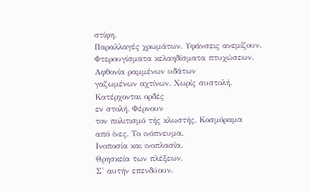στίφη.
Παραλλαγές χρωμάτων. Υφάνσεις ανεμίζουν.
Φτερουγίσματα κελαηδίσματα πτυχώσεων.
Αφθονία ραμμένων υδάτων
γαζωμένων αχτίνων. Χωρίς συστολή.
Κατέρχονται ορδές
εν στολή. Φέρνουν
τον πολιτισμό τής κλωστής. Κοσμόραμα
από ίνες. Το ινόπνευμα.
Ινοποσία και ινοπλασία.
Θρησκεία των πλέξεων.
Σ' αυτήν επενδύουν.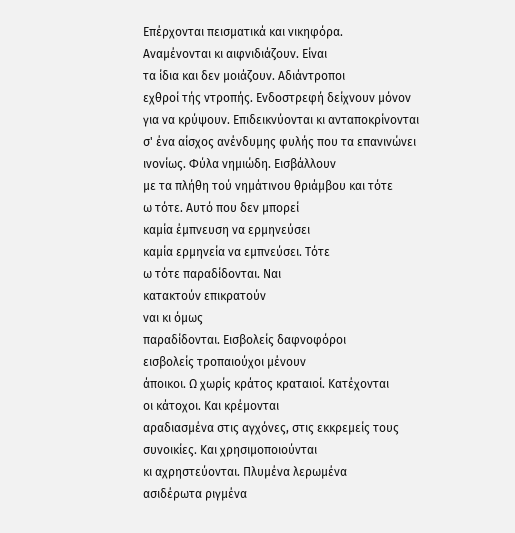Επέρχονται πεισματικά και νικηφόρα.
Αναμένονται κι αιφνιδιάζουν. Είναι
τα ίδια και δεν μοιάζουν. Αδιάντροποι
εχθροί τής ντροπής. Ενδοστρεφή δείχνουν μόνον
για να κρύψουν. Επιδεικνύονται κι ανταποκρίνονται
σ' ένα αίσχος ανένδυμης φυλής που τα επανινώνει
ινονίως. Φύλα νημιώδη. Εισβάλλουν
με τα πλήθη τού νημάτινου θριάμβου και τότε
ω τότε. Αυτό που δεν μπορεί
καμία έμπνευση να ερμηνεύσει
καμία ερμηνεία να εμπνεύσει. Τότε
ω τότε παραδίδονται. Ναι
κατακτούν επικρατούν
ναι κι όμως
παραδίδονται. Εισβολείς δαφνοφόροι
εισβολείς τροπαιούχοι μένουν
άποικοι. Ω χωρίς κράτος κραταιοί. Κατέχονται
οι κάτοχοι. Και κρέμονται
αραδιασμένα στις αγχόνες, στις εκκρεμείς τους
συνοικίες. Και χρησιμοποιούνται
κι αχρηστεύονται. Πλυμένα λερωμένα
ασιδέρωτα ριγμένα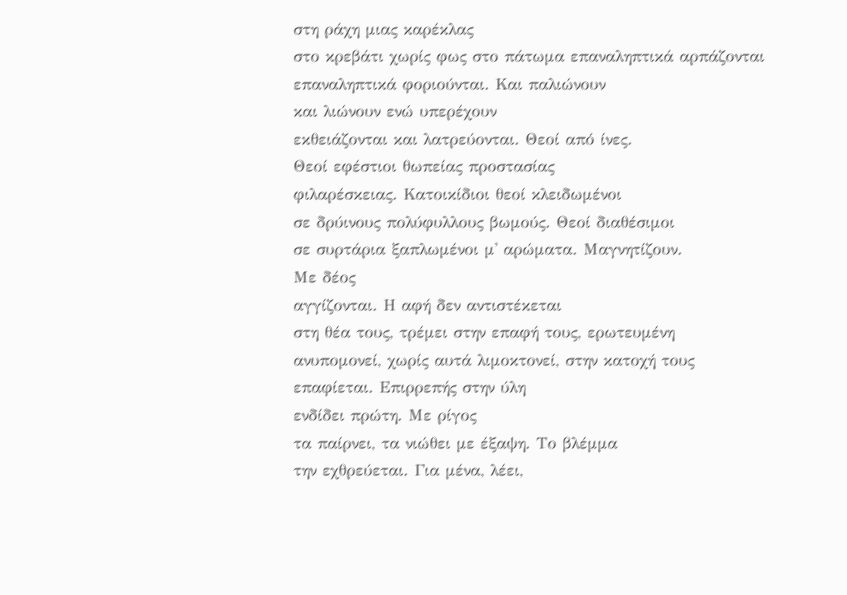στη ράχη μιας καρέκλας
στο κρεβάτι χωρίς φως στο πάτωμα επαναληπτικά αρπάζονται
επαναληπτικά φοριούνται. Και παλιώνουν
και λιώνουν ενώ υπερέχουν
εκθειάζονται και λατρεύονται. Θεοί από ίνες.
Θεοί εφέστιοι θωπείας προστασίας
φιλαρέσκειας. Κατοικίδιοι θεοί κλειδωμένοι
σε δρύινους πολύφυλλους βωμούς. Θεοί διαθέσιμοι
σε συρτάρια ξαπλωμένοι μ' αρώματα. Μαγνητίζουν.
Με δέος
αγγίζονται. Η αφή δεν αντιστέκεται
στη θέα τους, τρέμει στην επαφή τους, ερωτευμένη
ανυπομονεί, χωρίς αυτά λιμοκτονεί, στην κατοχή τους
επαφίεται. Επιρρεπής στην ύλη
ενδίδει πρώτη. Με ρίγος
τα παίρνει, τα νιώθει με έξαψη. Το βλέμμα
την εχθρεύεται. Για μένα, λέει,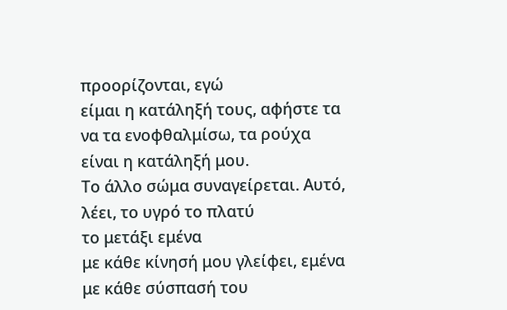προορίζονται, εγώ
είμαι η κατάληξή τους, αφήστε τα
να τα ενοφθαλμίσω, τα ρούχα
είναι η κατάληξή μου.
Το άλλο σώμα συναγείρεται. Αυτό,
λέει, το υγρό το πλατύ
το μετάξι εμένα
με κάθε κίνησή μου γλείφει, εμένα
με κάθε σύσπασή του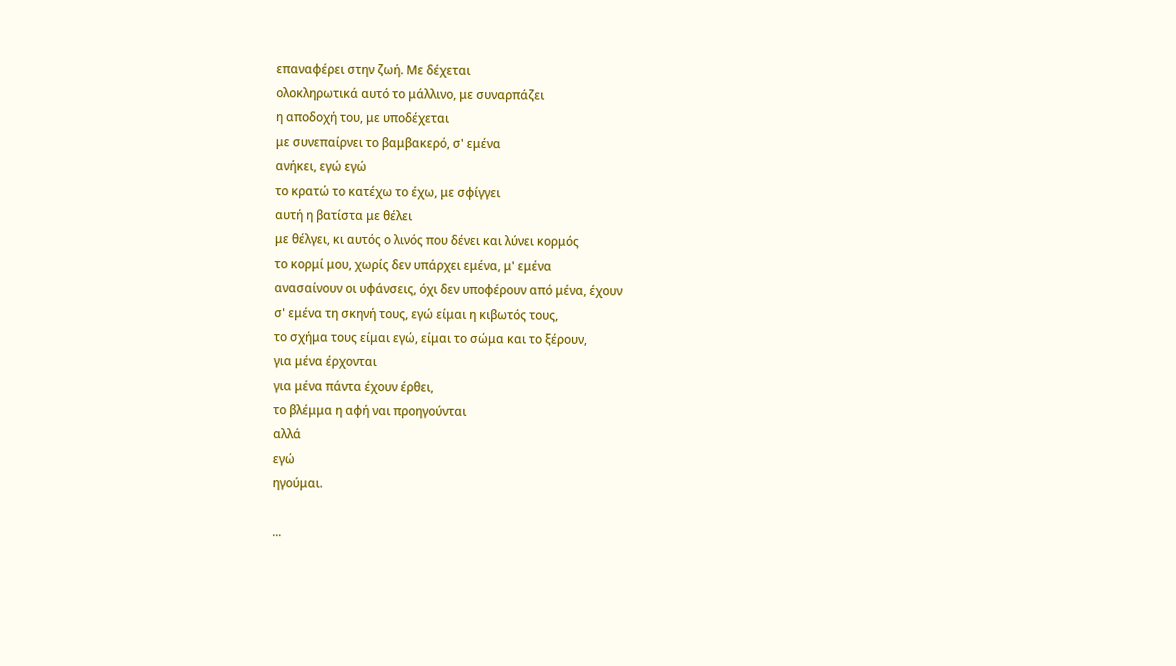επαναφέρει στην ζωή. Με δέχεται
ολοκληρωτικά αυτό το μάλλινο, με συναρπάζει
η αποδοχή του, με υποδέχεται
με συνεπαίρνει το βαμβακερό, σ' εμένα
ανήκει, εγώ εγώ
το κρατώ το κατέχω το έχω, με σφίγγει
αυτή η βατίστα με θέλει
με θέλγει, κι αυτός ο λινός που δένει και λύνει κορμός
το κορμί μου, χωρίς δεν υπάρχει εμένα, μ' εμένα
ανασαίνουν οι υφάνσεις, όχι δεν υποφέρουν από μένα, έχουν
σ' εμένα τη σκηνή τους, εγώ είμαι η κιβωτός τους,
το σχήμα τους είμαι εγώ, είμαι το σώμα και το ξέρουν,
για μένα έρχονται
για μένα πάντα έχουν έρθει,
το βλέμμα η αφή ναι προηγούνται
αλλά
εγώ
ηγούμαι.

...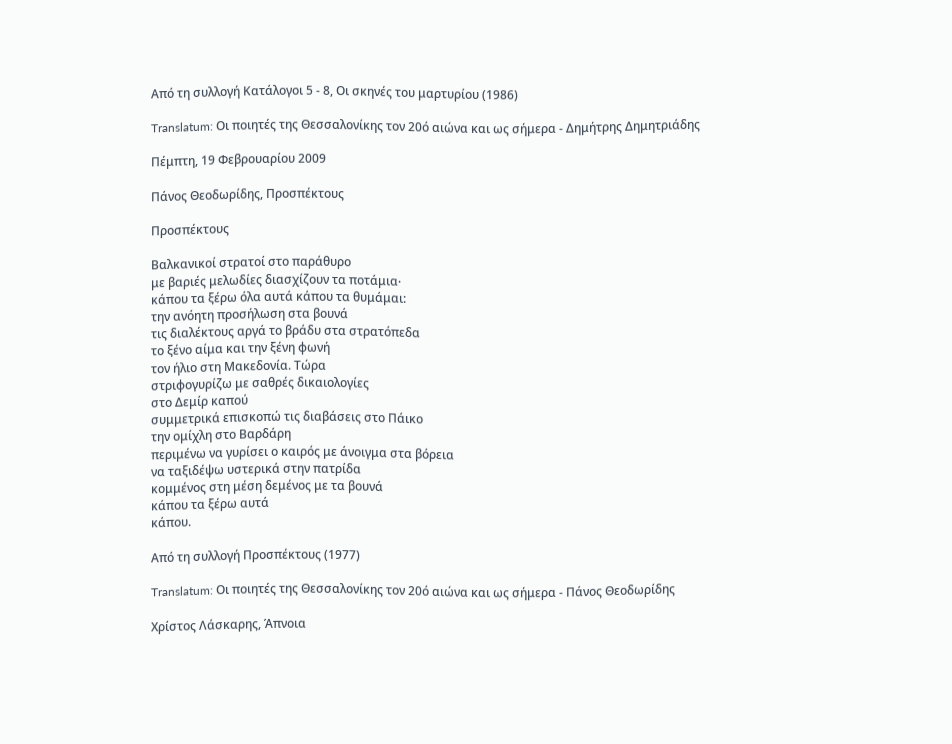Από τη συλλογή Κατάλογοι 5 - 8, Οι σκηνές του μαρτυρίου (1986)

Translatum: Οι ποιητές της Θεσσαλονίκης τον 20ό αιώνα και ως σήμερα - Δημήτρης Δημητριάδης

Πέμπτη, 19 Φεβρουαρίου 2009

Πάνος Θεοδωρίδης, Προσπέκτους

Προσπέκτους

Βαλκανικοί στρατοί στο παράθυρο
με βαριές μελωδίες διασχίζουν τα ποτάμια∙
κάπου τα ξέρω όλα αυτά κάπου τα θυμάμαι:
την ανόητη προσήλωση στα βουνά
τις διαλέκτους αργά το βράδυ στα στρατόπεδα
το ξένο αίμα και την ξένη φωνή
τον ήλιο στη Μακεδονία. Τώρα
στριφογυρίζω με σαθρές δικαιολογίες
στο Δεμίρ καπού
συμμετρικά επισκοπώ τις διαβάσεις στο Πάικο
την ομίχλη στο Βαρδάρη
περιμένω να γυρίσει ο καιρός με άνοιγμα στα βόρεια
να ταξιδέψω υστερικά στην πατρίδα
κομμένος στη μέση δεμένος με τα βουνά
κάπου τα ξέρω αυτά
κάπου.

Από τη συλλογή Προσπέκτους (1977)

Translatum: Οι ποιητές της Θεσσαλονίκης τον 20ό αιώνα και ως σήμερα - Πάνος Θεοδωρίδης

Χρίστος Λάσκαρης, Άπνοια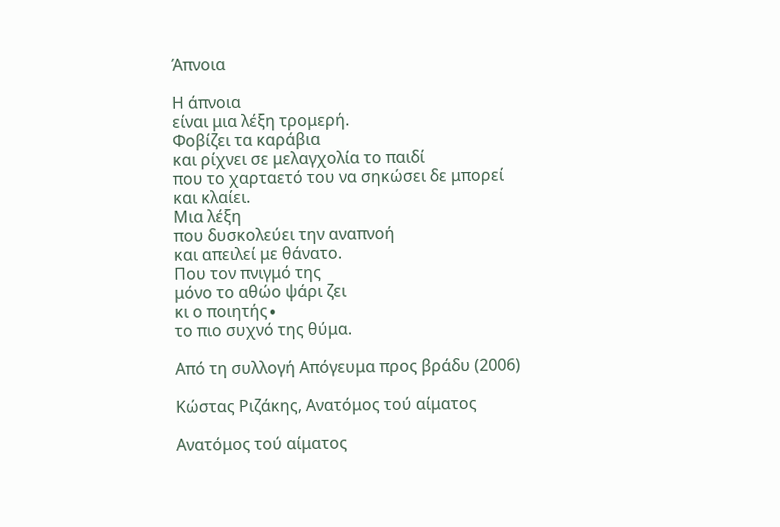Άπνοια

Η άπνοια
είναι μια λέξη τρομερή.
Φοβίζει τα καράβια
και ρίχνει σε μελαγχολία το παιδί
που το χαρταετό του να σηκώσει δε μπορεί
και κλαίει.
Μια λέξη
που δυσκολεύει την αναπνοή
και απειλεί με θάνατο.
Που τον πνιγμό της
μόνο το αθώο ψάρι ζει
κι ο ποιητής∙
το πιο συχνό της θύμα.

Από τη συλλογή Απόγευμα προς βράδυ (2006)

Κώστας Ριζάκης, Ανατόμος τού αίματος

Ανατόμος τού αίματος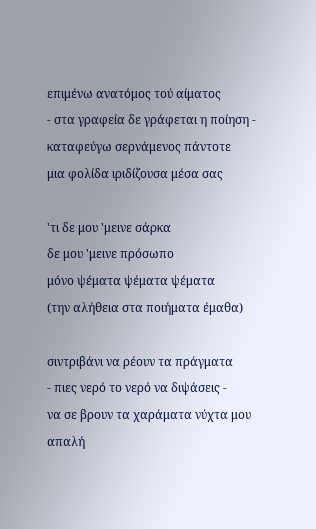επιμένω ανατόμος τού αίματος
- στα γραφεία δε γράφεται η ποίηση -
καταφεύγω σερνάμενος πάντοτε
μια φολίδα ιριδίζουσα μέσα σας

'τι δε μου 'μεινε σάρκα
δε μου 'μεινε πρόσωπο
μόνο ψέματα ψέματα ψέματα
(την αλήθεια στα ποιήματα έμαθα)

σιντριβάνι να ρέουν τα πράγματα
- πιες νερό το νερό να διψάσεις -
να σε βρουν τα χαράματα νύχτα μου
απαλή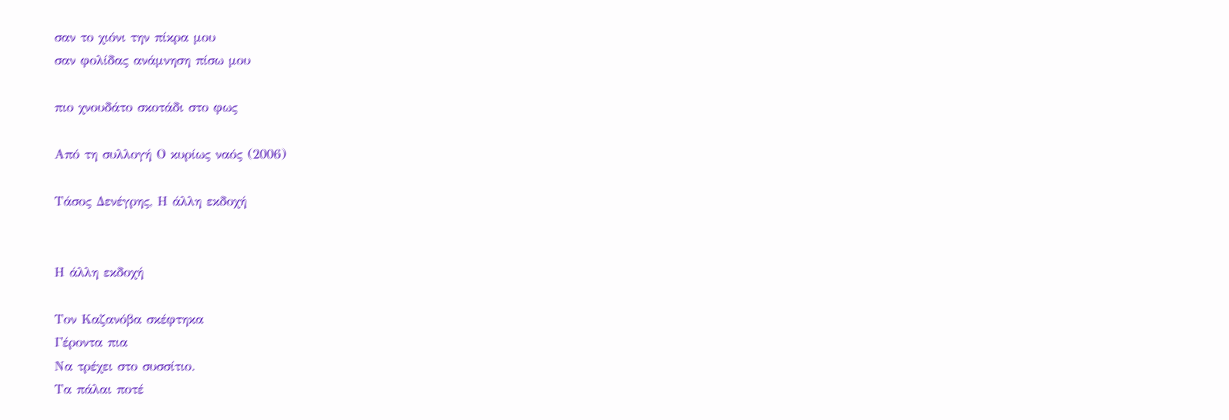σαν το χιόνι την πίκρα μου
σαν φολίδας ανάμνηση πίσω μου

πιο χνουδάτο σκοτάδι στο φως

Από τη συλλογή Ο κυρίως ναός (2006)

Τάσος Δενέγρης, Η άλλη εκδοχή


Η άλλη εκδοχή

Τον Καζανόβα σκέφτηκα
Γέροντα πια
Να τρέχει στο συσσίτιο.
Τα πάλαι ποτέ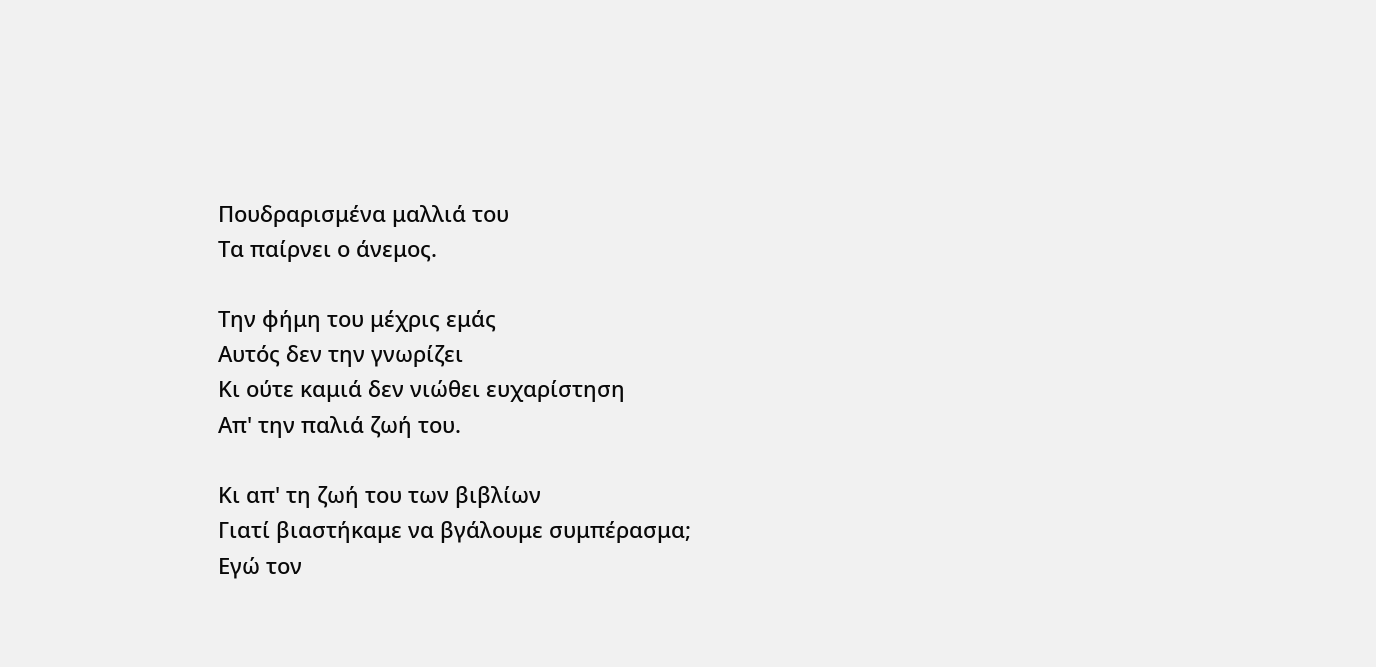Πουδραρισμένα μαλλιά του
Τα παίρνει ο άνεμος.

Την φήμη του μέχρις εμάς
Αυτός δεν την γνωρίζει
Κι ούτε καμιά δεν νιώθει ευχαρίστηση
Απ' την παλιά ζωή του.

Κι απ' τη ζωή του των βιβλίων
Γιατί βιαστήκαμε να βγάλουμε συμπέρασμα;
Εγώ τον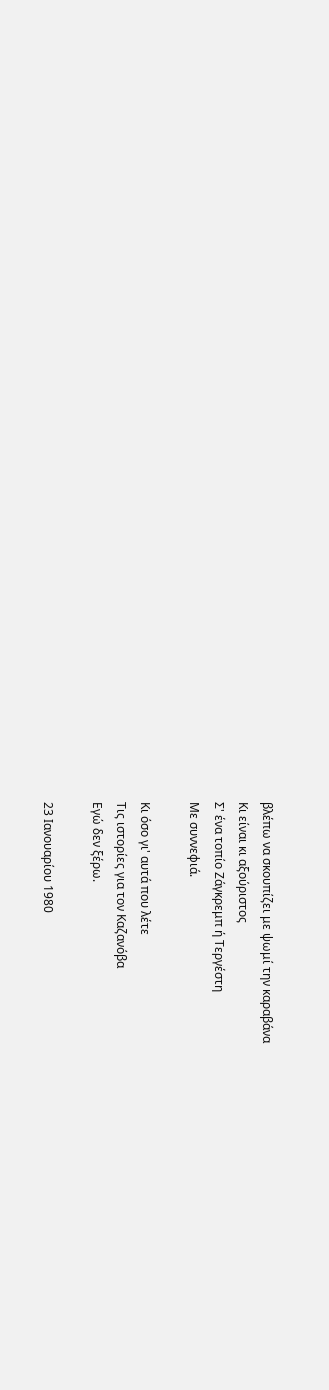βλέπω να σκουπίζει με ψωμί την καραβάνα
Κι είναι κι αξούριστος
Σ' ένα τοπίο Ζάγκρεμπ ή Τεργέστη
Με συννεφιά.

Κι όσο γι' αυτά που λέτε
Τις ιστορίες για τον Καζανόβα
Εγώ δεν ξέρω.

23 Ιανουαρίου 1980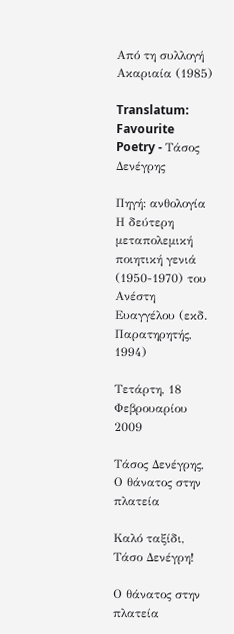Από τη συλλογή Ακαριαία (1985)

Translatum: Favourite Poetry - Τάσος Δενέγρης

Πηγή: ανθολογία Η δεύτερη μεταπολεμική ποιητική γενιά (1950-1970) του Ανέστη Ευαγγέλου (εκδ. Παρατηρητής, 1994)

Τετάρτη, 18 Φεβρουαρίου 2009

Τάσος Δενέγρης, Ο θάνατος στην πλατεία

Καλό ταξίδι, Τάσο Δενέγρη!

Ο θάνατος στην πλατεία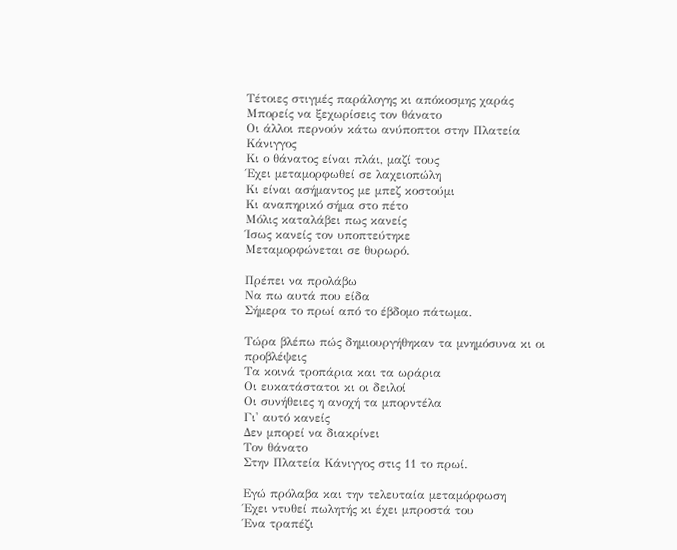Τέτοιες στιγμές παράλογης κι απόκοσμης χαράς
Μπορείς να ξεχωρίσεις τον θάνατο
Οι άλλοι περνούν κάτω ανύποπτοι στην Πλατεία Κάνιγγος
Κι ο θάνατος είναι πλάι, μαζί τους
Έχει μεταμορφωθεί σε λαχειοπώλη
Κι είναι ασήμαντος με μπεζ κοστούμι
Κι αναπηρικό σήμα στο πέτο
Μόλις καταλάβει πως κανείς
Ίσως κανείς τον υποπτεύτηκε
Μεταμορφώνεται σε θυρωρό.

Πρέπει να προλάβω
Να πω αυτά που είδα
Σήμερα το πρωί από το έβδομο πάτωμα.

Τώρα βλέπω πώς δημιουργήθηκαν τα μνημόσυνα κι οι προβλέψεις
Τα κοινά τροπάρια και τα ωράρια
Οι ευκατάστατοι κι οι δειλοί
Οι συνήθειες η ανοχή τα μπορντέλα
Γι' αυτό κανείς
Δεν μπορεί να διακρίνει
Τον θάνατο
Στην Πλατεία Κάνιγγος στις 11 το πρωί.

Εγώ πρόλαβα και την τελευταία μεταμόρφωση
Έχει ντυθεί πωλητής κι έχει μπροστά του
Ένα τραπέζι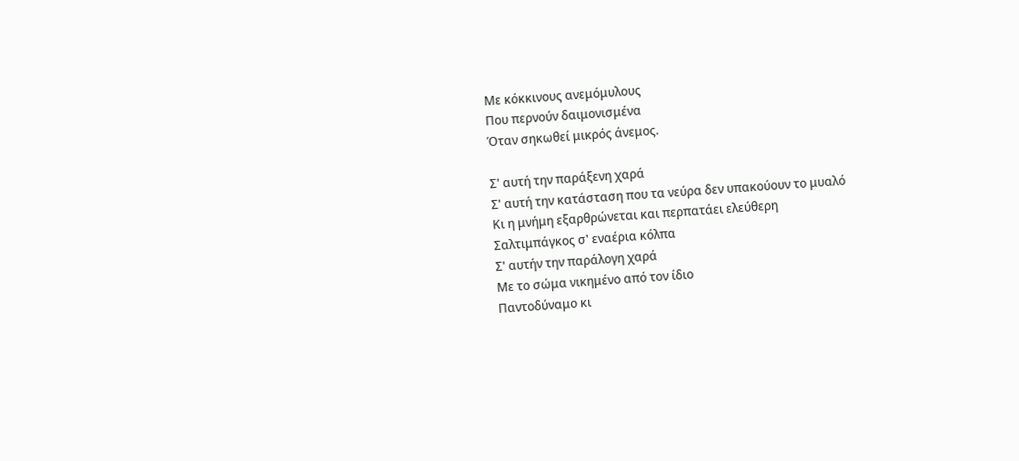Με κόκκινους ανεμόμυλους
Που περνούν δαιμονισμένα
Όταν σηκωθεί μικρός άνεμος.

Σ' αυτή την παράξενη χαρά
Σ' αυτή την κατάσταση που τα νεύρα δεν υπακούουν το μυαλό
Κι η μνήμη εξαρθρώνεται και περπατάει ελεύθερη
Σαλτιμπάγκος σ' εναέρια κόλπα
Σ' αυτήν την παράλογη χαρά
Με το σώμα νικημένο από τον ίδιο
Παντοδύναμο κι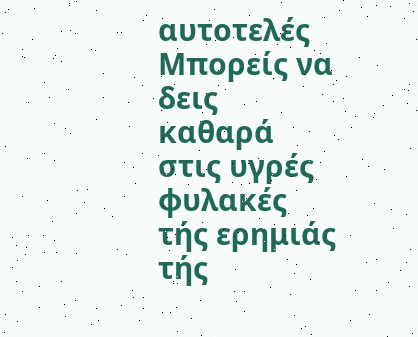αυτοτελές
Μπορείς να δεις καθαρά στις υγρές φυλακές τής ερημιάς τής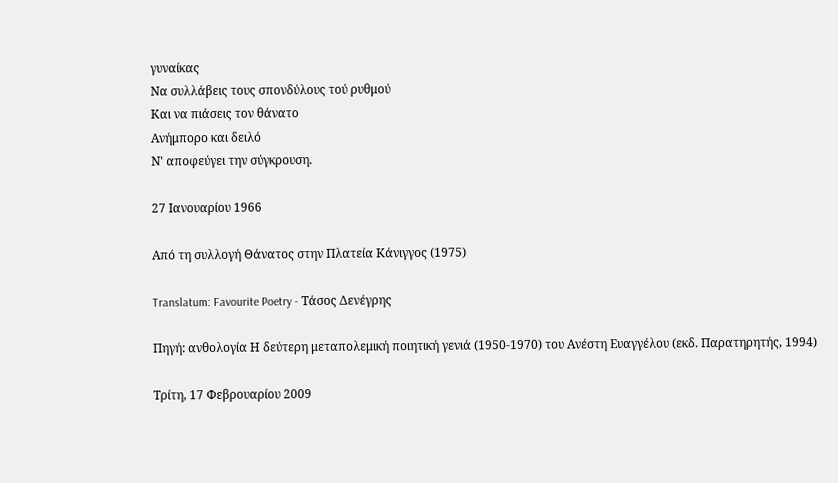γυναίκας
Να συλλάβεις τους σπονδύλους τού ρυθμού
Και να πιάσεις τον θάνατο
Ανήμπορο και δειλό
Ν' αποφεύγει την σύγκρουση.

27 Ιανουαρίου 1966

Από τη συλλογή Θάνατος στην Πλατεία Κάνιγγος (1975)

Translatum: Favourite Poetry - Τάσος Δενέγρης

Πηγή: ανθολογία Η δεύτερη μεταπολεμική ποιητική γενιά (1950-1970) του Ανέστη Ευαγγέλου (εκδ. Παρατηρητής, 1994)

Τρίτη, 17 Φεβρουαρίου 2009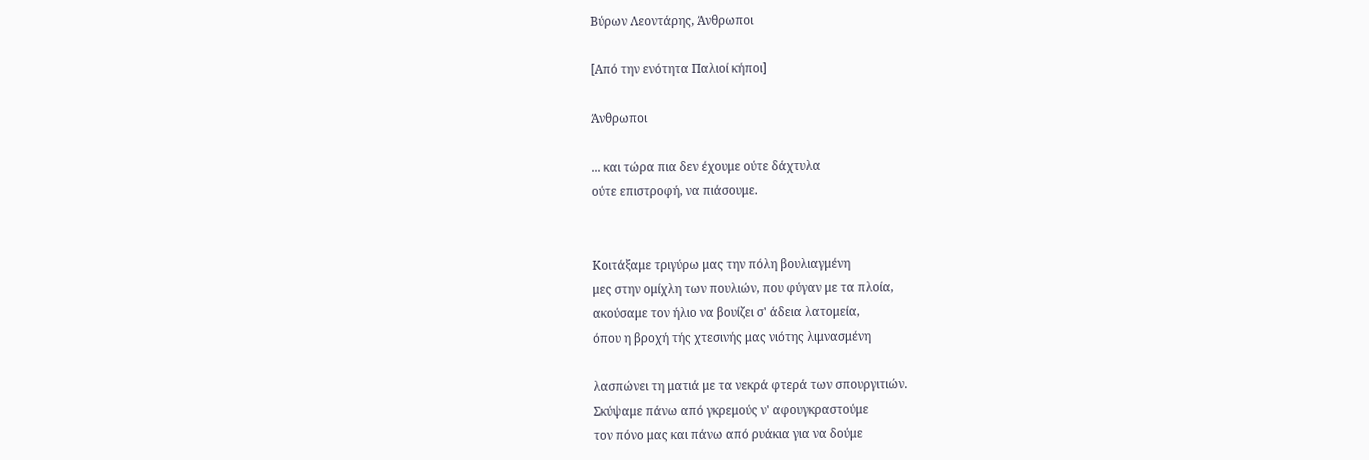Βύρων Λεοντάρης, Άνθρωποι

[Από την ενότητα Παλιοί κήποι]

Άνθρωποι

... και τώρα πια δεν έχουμε ούτε δάχτυλα
ούτε επιστροφή, να πιάσουμε.


Κοιτάξαμε τριγύρω μας την πόλη βουλιαγμένη
μες στην ομίχλη των πουλιών, που φύγαν με τα πλοία,
ακούσαμε τον ήλιο να βουίζει σ' άδεια λατομεία,
όπου η βροχή τής χτεσινής μας νιότης λιμνασμένη

λασπώνει τη ματιά με τα νεκρά φτερά των σπουργιτιών.
Σκύψαμε πάνω από γκρεμούς ν' αφουγκραστούμε
τον πόνο μας και πάνω από ρυάκια για να δούμε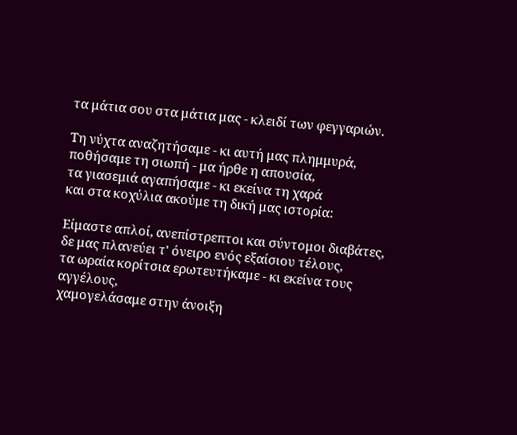τα μάτια σου στα μάτια μας - κλειδί των φεγγαριών.

Τη νύχτα αναζητήσαμε - κι αυτή μας πλημμυρά,
ποθήσαμε τη σιωπή - μα ήρθε η απουσία,
τα γιασεμιά αγαπήσαμε - κι εκείνα τη χαρά
και στα κοχύλια ακούμε τη δική μας ιστορία:

Είμαστε απλοί, ανεπίστρεπτοι και σύντομοι διαβάτες,
δε μας πλανεύει τ' όνειρο ενός εξαίσιου τέλους,
τα ωραία κορίτσια ερωτευτήκαμε - κι εκείνα τους αγγέλους,
χαμογελάσαμε στην άνοιξη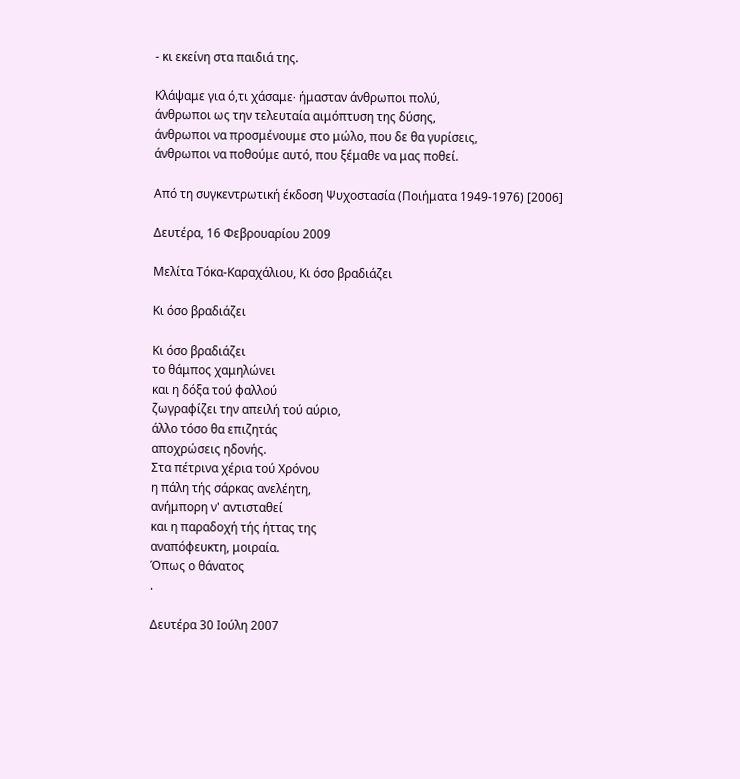- κι εκείνη στα παιδιά της.

Κλάψαμε για ό,τι χάσαμε∙ ήμασταν άνθρωποι πολύ,
άνθρωποι ως την τελευταία αιμόπτυση της δύσης,
άνθρωποι να προσμένουμε στο μώλο, που δε θα γυρίσεις,
άνθρωποι να ποθούμε αυτό, που ξέμαθε να μας ποθεί.

Από τη συγκεντρωτική έκδοση Ψυχοστασία (Ποιήματα 1949-1976) [2006]

Δευτέρα, 16 Φεβρουαρίου 2009

Μελίτα Τόκα-Καραχάλιου, Κι όσο βραδιάζει

Κι όσο βραδιάζει

Κι όσο βραδιάζει
το θάμπος χαμηλώνει
και η δόξα τού φαλλού
ζωγραφίζει την απειλή τού αύριο,
άλλο τόσο θα επιζητάς
αποχρώσεις ηδονής.
Στα πέτρινα χέρια τού Χρόνου
η πάλη τής σάρκας ανελέητη,
ανήμπορη ν' αντισταθεί
και η παραδοχή τής ήττας της
αναπόφευκτη, μοιραία.
Όπως ο θάνατος
.

Δευτέρα 30 Ιούλη 2007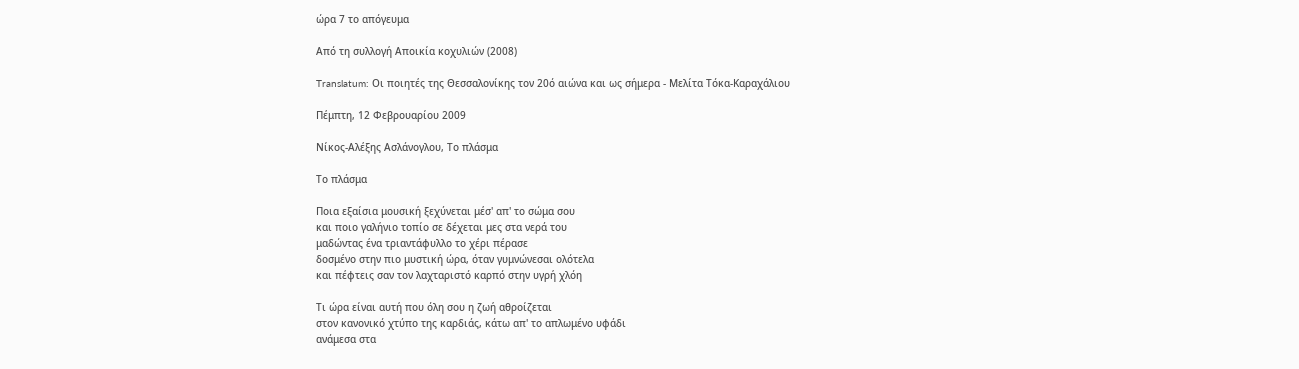ώρα 7 το απόγευμα

Από τη συλλογή Αποικία κοχυλιών (2008)

Translatum: Οι ποιητές της Θεσσαλονίκης τον 20ό αιώνα και ως σήμερα - Μελίτα Τόκα-Καραχάλιου

Πέμπτη, 12 Φεβρουαρίου 2009

Νίκος-Αλέξης Ασλάνογλου, Το πλάσμα

Το πλάσμα

Ποια εξαίσια μουσική ξεχύνεται μέσ' απ' το σώμα σου
και ποιο γαλήνιο τοπίο σε δέχεται μες στα νερά του
μαδώντας ένα τριαντάφυλλο το χέρι πέρασε
δοσμένο στην πιο μυστική ώρα, όταν γυμνώνεσαι ολότελα
και πέφτεις σαν τον λαχταριστό καρπό στην υγρή χλόη

Τι ώρα είναι αυτή που όλη σου η ζωή αθροίζεται
στον κανονικό χτύπο της καρδιάς, κάτω απ' το απλωμένο υφάδι
ανάμεσα στα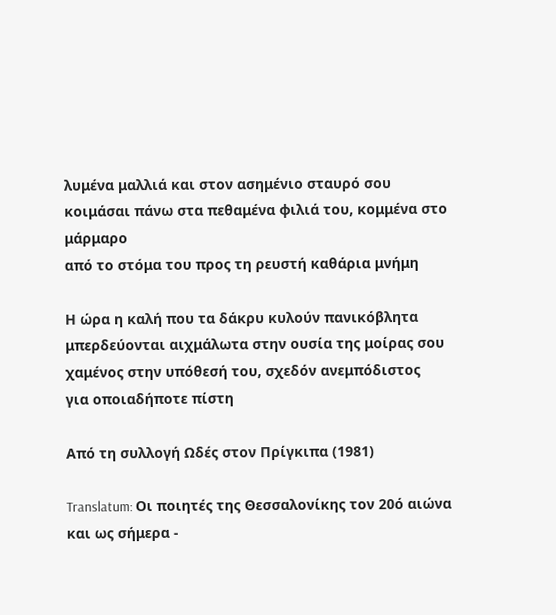λυμένα μαλλιά και στον ασημένιο σταυρό σου
κοιμάσαι πάνω στα πεθαμένα φιλιά του, κομμένα στο μάρμαρο
από το στόμα του προς τη ρευστή καθάρια μνήμη

Η ώρα η καλή που τα δάκρυ κυλούν πανικόβλητα
μπερδεύονται αιχμάλωτα στην ουσία της μοίρας σου
χαμένος στην υπόθεσή του, σχεδόν ανεμπόδιστος
για οποιαδήποτε πίστη

Από τη συλλογή Ωδές στον Πρίγκιπα (1981)

Translatum: Οι ποιητές της Θεσσαλονίκης τον 20ό αιώνα και ως σήμερα -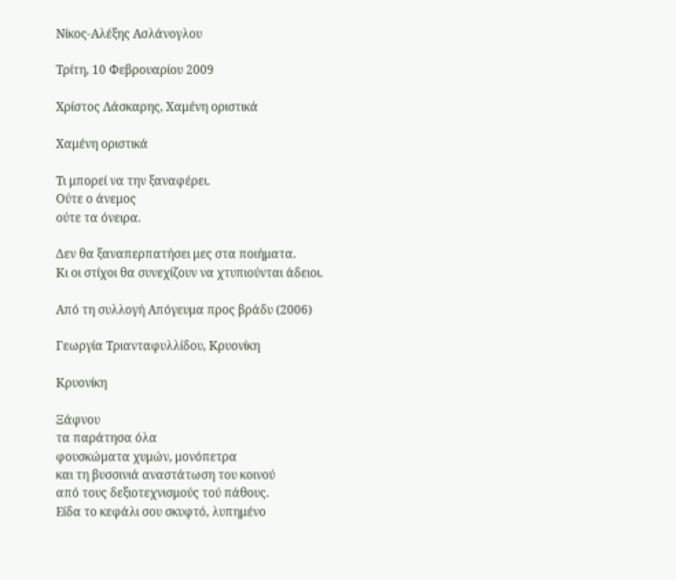Νίκος-Αλέξης Ασλάνογλου

Τρίτη, 10 Φεβρουαρίου 2009

Χρίστος Λάσκαρης, Χαμένη οριστικά

Χαμένη οριστικά

Τι μπορεί να την ξαναφέρει.
Ούτε ο άνεμος
ούτε τα όνειρα.

Δεν θα ξαναπερπατήσει μες στα ποιήματα.
Κι οι στίχοι θα συνεχίζουν να χτυπιούνται άδειοι.

Από τη συλλογή Απόγευμα προς βράδυ (2006)

Γεωργία Τριανταφυλλίδου, Κρυονίκη

Κρυονίκη

Ξάφνου
τα παράτησα όλα
φουσκώματα χυμών, μονόπετρα
και τη βυσσινιά αναστάτωση του κοινού
από τους δεξιοτεχνισμούς τού πάθους.
Είδα το κεφάλι σου σκυφτό, λυπημένο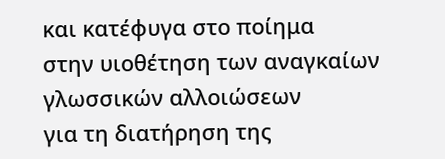και κατέφυγα στο ποίημα
στην υιοθέτηση των αναγκαίων γλωσσικών αλλοιώσεων
για τη διατήρηση της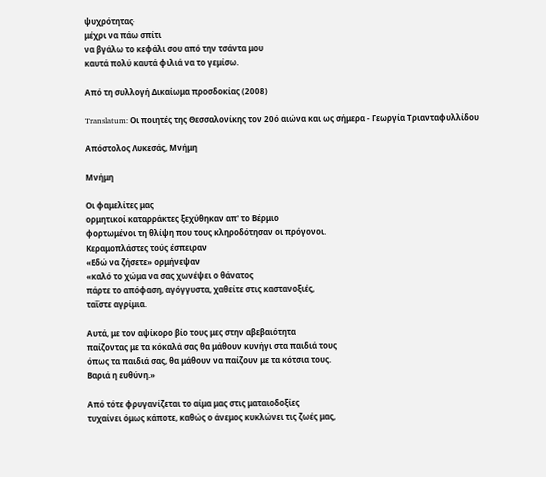ψυχρότητας∙
μέχρι να πάω σπίτι
να βγάλω το κεφάλι σου από την τσάντα μου
καυτά πολύ καυτά φιλιά να το γεμίσω.

Από τη συλλογή Δικαίωμα προσδοκίας (2008)

Translatum: Οι ποιητές της Θεσσαλονίκης τον 20ό αιώνα και ως σήμερα - Γεωργία Τριανταφυλλίδου

Απόστολος Λυκεσάς, Μνήμη

Μνήμη

Οι φαμελίτες μας
ορμητικοί καταρράκτες ξεχύθηκαν απ' το Βέρμιο
φορτωμένοι τη θλίψη που τους κληροδότησαν οι πρόγονοι.
Κεραμοπλάστες τούς έσπειραν
«Εδώ να ζήσετε» ορμήνεψαν
«καλό το χώμα να σας χωνέψει ο θάνατος
πάρτε το απόφαση, αγόγγυστα, χαθείτε στις καστανοξιές,
ταΐστε αγρίμια.

Αυτά, με τον αψίκορο βίο τους μες στην αβεβαιότητα
παίζοντας με τα κόκαλά σας θα μάθουν κυνήγι στα παιδιά τους
όπως τα παιδιά σας, θα μάθουν να παίζουν με τα κότσια τους.
Βαριά η ευθύνη.»

Από τότε φρυγανίζεται το αίμα μας στις ματαιοδοξίες
τυχαίνει όμως κάποτε, καθώς ο άνεμος κυκλώνει τις ζωές μας,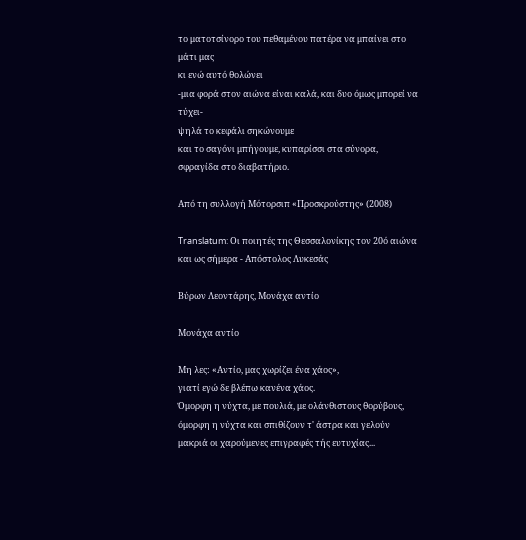το ματοτσίνορο του πεθαμένου πατέρα να μπαίνει στο μάτι μας
κι ενώ αυτό θολώνει
-μια φορά στον αιώνα είναι καλά, και δυο όμως μπορεί να τύχει-
ψηλά το κεφάλι σηκώνουμε
και το σαγόνι μπήγουμε, κυπαρίσσι στα σύνορα,
σφραγίδα στο διαβατήριο.

Από τη συλλογή Μότορσιπ «Προσκρούστης» (2008)

Translatum: Οι ποιητές της Θεσσαλονίκης τον 20ό αιώνα και ως σήμερα - Απόστολος Λυκεσάς

Βύρων Λεοντάρης, Μονάχα αντίο

Μονάχα αντίο

Μη λες: «Αντίο, μας χωρίζει ένα χάος»,
γιατί εγώ δε βλέπω κανένα χάος.
Όμορφη η νύχτα, με πουλιά, με ολάνθιστους θορύβους,
όμορφη η νύχτα και σπιθίζουν τ' άστρα και γελούν
μακριά οι χαρούμενες επιγραφές τής ευτυχίας...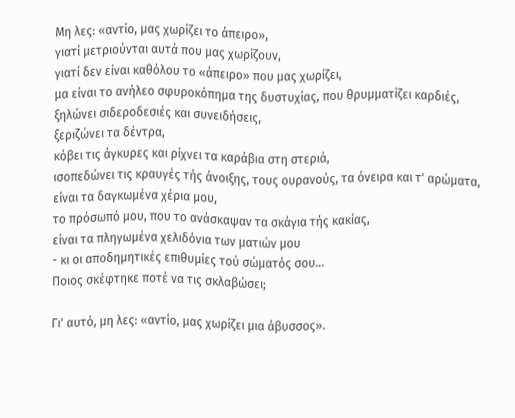Μη λες: «αντίο, μας χωρίζει το άπειρο»,
γιατί μετριούνται αυτά που μας χωρίζουν,
γιατί δεν είναι καθόλου το «άπειρο» που μας χωρίζει,
μα είναι το ανήλεο σφυροκόπημα της δυστυχίας, που θρυμματίζει καρδιές,
ξηλώνει σιδεροδεσιές και συνειδήσεις,
ξεριζώνει τα δέντρα,
κόβει τις άγκυρες και ρίχνει τα καράβια στη στεριά,
ισοπεδώνει τις κραυγές τής άνοιξης, τους ουρανούς, τα όνειρα και τ' αρώματα,
είναι τα δαγκωμένα χέρια μου,
το πρόσωπό μου, που το ανάσκαψαν τα σκάγια τής κακίας,
είναι τα πληγωμένα χελιδόνια των ματιών μου
- κι οι αποδημητικές επιθυμίες τού σώματός σου...
Ποιος σκέφτηκε ποτέ να τις σκλαβώσει;

Γι' αυτό, μη λες: «αντίο, μας χωρίζει μια άβυσσος».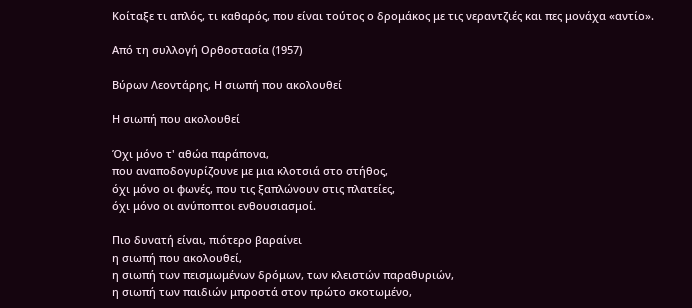Κοίταξε τι απλός, τι καθαρός, που είναι τούτος ο δρομάκος με τις νεραντζιές και πες μονάχα «αντίο».

Από τη συλλογή Ορθοστασία (1957)

Βύρων Λεοντάρης, Η σιωπή που ακολουθεί

Η σιωπή που ακολουθεί

Όχι μόνο τ' αθώα παράπονα,
που αναποδογυρίζουνε με μια κλοτσιά στο στήθος,
όχι μόνο οι φωνές, που τις ξαπλώνουν στις πλατείες,
όχι μόνο οι ανύποπτοι ενθουσιασμοί.

Πιο δυνατή είναι, πιότερο βαραίνει
η σιωπή που ακολουθεί,
η σιωπή των πεισμωμένων δρόμων, των κλειστών παραθυριών,
η σιωπή των παιδιών μπροστά στον πρώτο σκοτωμένο,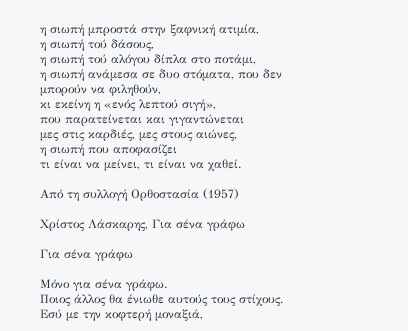η σιωπή μπροστά στην ξαφνική ατιμία,
η σιωπή τού δάσους,
η σιωπή τού αλόγου δίπλα στο ποτάμι,
η σιωπή ανάμεσα σε δυο στόματα, που δεν μπορούν να φιληθούν,
κι εκείνη η «ενός λεπτού σιγή»,
που παρατείνεται και γιγαντώνεται
μες στις καρδιές, μες στους αιώνες,
η σιωπή που αποφασίζει
τι είναι να μείνει, τι είναι να χαθεί.

Από τη συλλογή Ορθοστασία (1957)

Χρίστος Λάσκαρης, Για σένα γράφω

Για σένα γράφω

Μόνο για σένα γράφω.
Ποιος άλλος θα ένιωθε αυτούς τους στίχους.
Εσύ με την κοφτερή μοναξιά,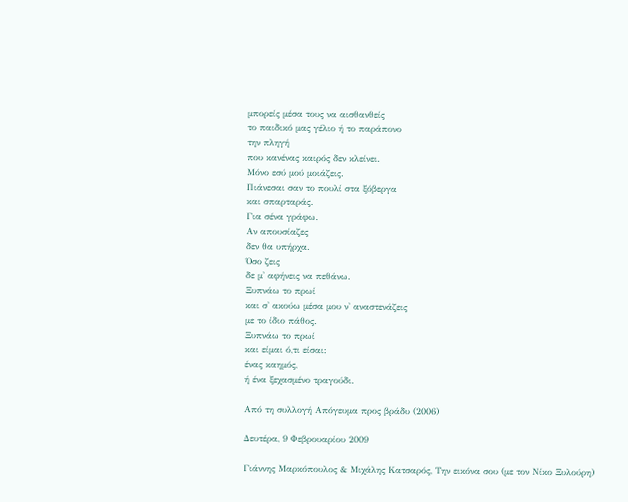μπορείς μέσα τους να αισθανθείς
το παιδικό μας γέλιο ή το παράπονο
την πληγή
που κανένας καιρός δεν κλείνει.
Μόνο εσύ μού μοιάζεις.
Πιάνεσαι σαν το πουλί στα ξόβεργα
και σπαρταράς.
Για σένα γράφω.
Αν απουσίαζες
δεν θα υπήρχα.
Όσο ζεις
δε μ' αφήνεις να πεθάνω.
Ξυπνάω το πρωί
και σ' ακούω μέσα μου ν' αναστενάζεις
με το ίδιο πάθος.
Ξυπνάω το πρωί
και είμαι ό,τι είσαι:
ένας καημός,
ή ένα ξεχασμένο τραγούδι.

Από τη συλλογή Απόγευμα προς βράδυ (2006)

Δευτέρα, 9 Φεβρουαρίου 2009

Γιάννης Μαρκόπουλος & Μιχάλης Κατσαρός, Την εικόνα σου (με τον Νίκο Ξυλούρη)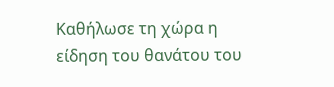Καθήλωσε τη χώρα η είδηση του θανάτου του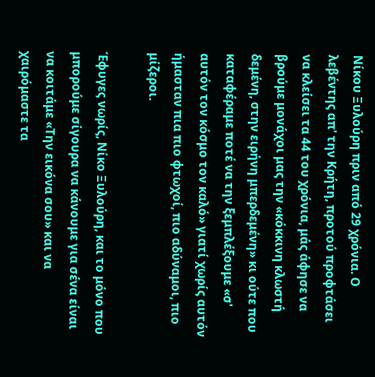Νίκου Ξυλούρη πριν από 29 χρόνια. Ο λεβέντης απ' την Κρήτη, προτού προφτάσει να κλείσει τα 44 του χρόνια, μάς άφησε να βρούμε μονάχοι μας την «κόκκινη κλωστή δεμένη, στην ειρήνη μπερδεμένη» κι ούτε που καταφέραμε ποτέ να την ξεμπλέξουμε «σ' αυτόν τον κόσμο τον καλό» γιατί χωρίς αυτόν ήμασταν πια πιο φτωχοί, πιο αδύναμοι, πιο μίζεροι.

Έφυγες νωρίς, Νίκο Ξυλούρη, και το μόνο που μπορούμε σίγουρα να κάνουμε για σένα είναι να κοιτάμε «Την εικόνα σου» και να χαιρόμαστε τα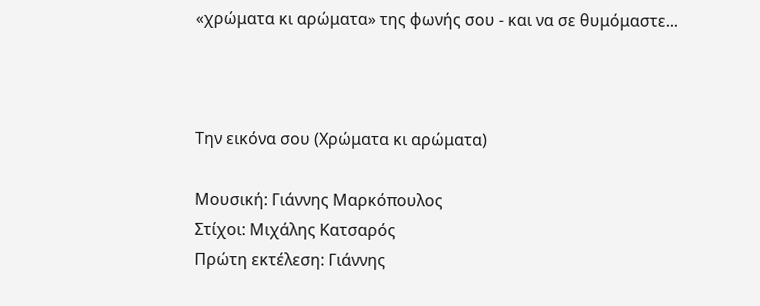«χρώματα κι αρώματα» της φωνής σου - και να σε θυμόμαστε...



Την εικόνα σου (Χρώματα κι αρώματα)

Μουσική: Γιάννης Μαρκόπουλος
Στίχοι: Μιχάλης Κατσαρός
Πρώτη εκτέλεση: Γιάννης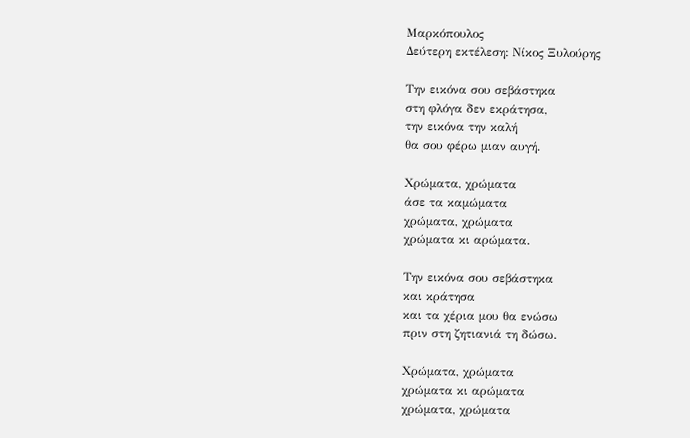Μαρκόπουλος
Δεύτερη εκτέλεση: Νίκος Ξυλούρης

Την εικόνα σου σεβάστηκα
στη φλόγα δεν εκράτησα,
την εικόνα την καλή
θα σου φέρω μιαν αυγή.

Χρώματα, χρώματα
άσε τα καμώματα
χρώματα, χρώματα
χρώματα κι αρώματα.

Την εικόνα σου σεβάστηκα
και κράτησα
και τα χέρια μου θα ενώσω
πριν στη ζητιανιά τη δώσω.

Χρώματα, χρώματα
χρώματα κι αρώματα
χρώματα, χρώματα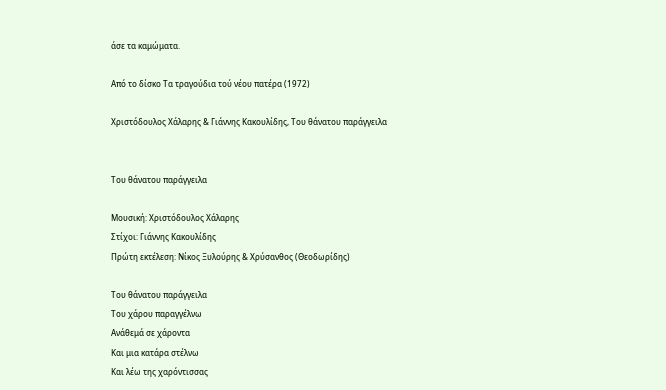άσε τα καμώματα.

Από το δίσκο Τα τραγούδια τού νέου πατέρα (1972)

Χριστόδουλος Χάλαρης & Γιάννης Κακουλίδης, Του θάνατου παράγγειλα


Του θάνατου παράγγειλα

Μουσική: Χριστόδουλος Χάλαρης
Στίχοι: Γιάννης Κακουλίδης
Πρώτη εκτέλεση: Νίκος Ξυλούρης & Χρύσανθος (Θεοδωρίδης)

Του θάνατου παράγγειλα
Του χάρου παραγγέλνω
Ανάθεμά σε χάροντα
Και μια κατάρα στέλνω
Και λέω της χαρόντισσας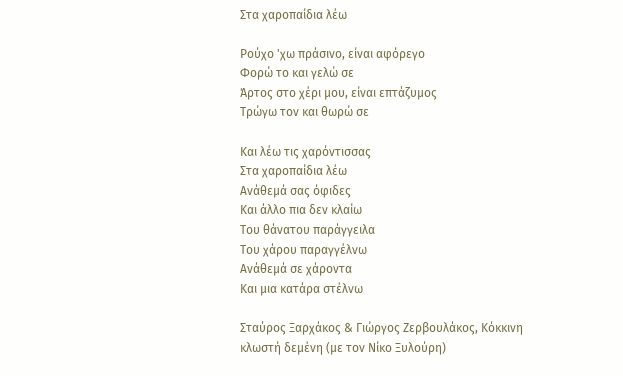Στα χαροπαίδια λέω

Ρούχο 'χω πράσινο, είναι αφόρεγο
Φορώ το και γελώ σε
Άρτος στο χέρι μου, είναι επτάζυμος
Τρώγω τον και θωρώ σε

Και λέω τις χαρόντισσας
Στα χαροπαίδια λέω
Ανάθεμά σας όφιδες
Και άλλο πια δεν κλαίω
Του θάνατου παράγγειλα
Του χάρου παραγγέλνω
Ανάθεμά σε χάροντα
Και μια κατάρα στέλνω

Σταύρος Ξαρχάκος & Γιώργος Ζερβουλάκος, Κόκκινη κλωστή δεμένη (με τον Νίκο Ξυλούρη)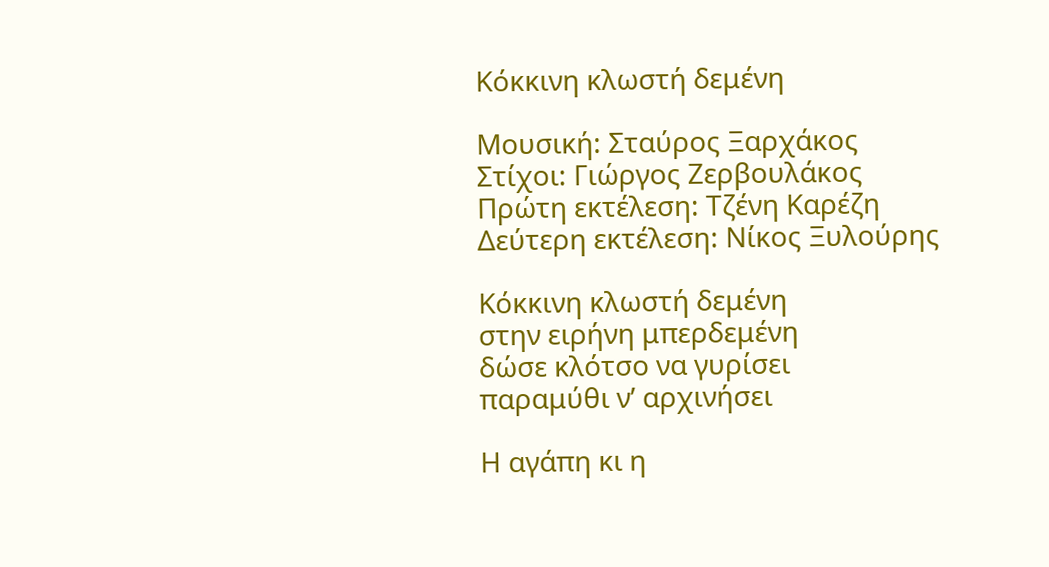Κόκκινη κλωστή δεμένη

Μουσική: Σταύρος Ξαρχάκος
Στίχοι: Γιώργος Ζερβουλάκος
Πρώτη εκτέλεση: Τζένη Καρέζη
Δεύτερη εκτέλεση: Νίκος Ξυλούρης

Κόκκινη κλωστή δεμένη
στην ειρήνη μπερδεμένη
δώσε κλότσο να γυρίσει
παραμύθι ν’ αρχινήσει

Η αγάπη κι η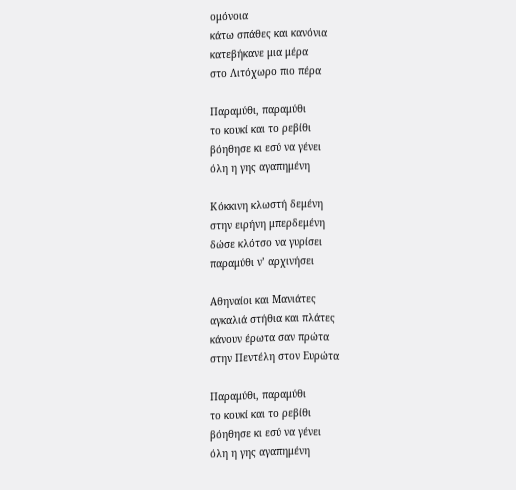ομόνοια
κάτω σπάθες και κανόνια
κατεβήκανε μια μέρα
στο Λιτόχωρο πιο πέρα

Παραμύθι, παραμύθι
το κουκί και το ρεβίθι
βόηθησε κι εσύ να γένει
όλη η γης αγαπημένη

Κόκκινη κλωστή δεμένη
στην ειρήνη μπερδεμένη
δώσε κλότσο να γυρίσει
παραμύθι ν’ αρχινήσει

Αθηναίοι και Μανιάτες
αγκαλιά στήθια και πλάτες
κάνουν έρωτα σαν πρώτα
στην Πεντέλη στον Ευρώτα

Παραμύθι, παραμύθι
το κουκί και το ρεβίθι
βόηθησε κι εσύ να γένει
όλη η γης αγαπημένη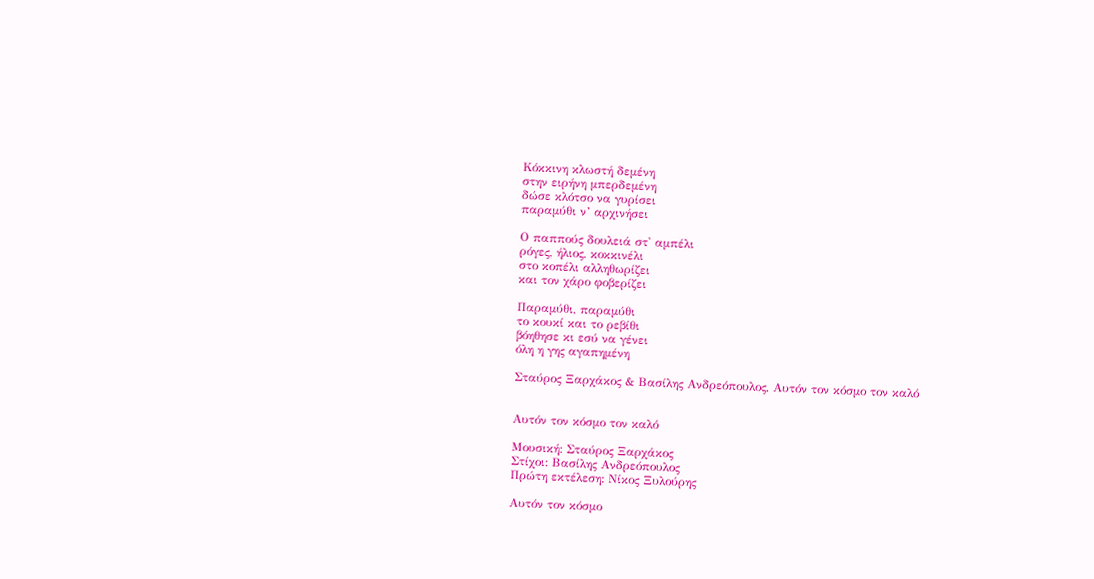Κόκκινη κλωστή δεμένη
στην ειρήνη μπερδεμένη
δώσε κλότσο να γυρίσει
παραμύθι ν’ αρχινήσει

Ο παππούς δουλειά στ' αμπέλι
ρόγες, ήλιος, κοκκινέλι
στο κοπέλι αλληθωρίζει
και τον χάρο φοβερίζει

Παραμύθι, παραμύθι
το κουκί και το ρεβίθι
βόηθησε κι εσύ να γένει
όλη η γης αγαπημένη

Σταύρος Ξαρχάκος & Βασίλης Ανδρεόπουλος, Αυτόν τον κόσμο τον καλό


Αυτόν τον κόσμο τον καλό

Μουσική: Σταύρος Ξαρχάκος
Στίχοι: Βασίλης Ανδρεόπουλος
Πρώτη εκτέλεση: Νίκος Ξυλούρης

Αυτόν τον κόσμο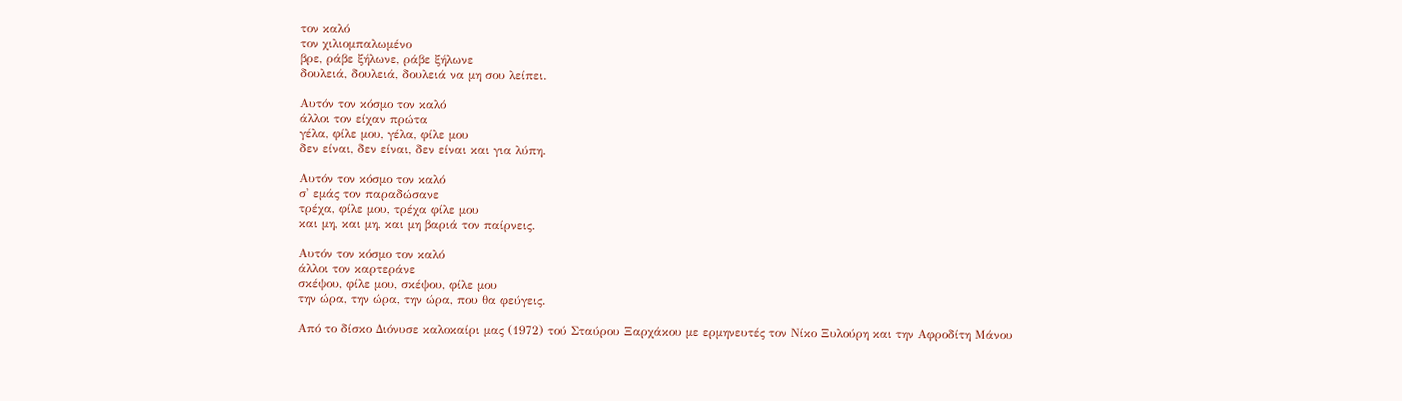τον καλό
τον χιλιομπαλωμένο
βρε, ράβε ξήλωνε, ράβε ξήλωνε
δουλειά, δουλειά, δουλειά να μη σου λείπει.

Αυτόν τον κόσμο τον καλό
άλλοι τον είχαν πρώτα
γέλα, φίλε μου, γέλα, φίλε μου
δεν είναι, δεν είναι, δεν είναι και για λύπη.

Αυτόν τον κόσμο τον καλό
σ' εμάς τον παραδώσανε
τρέχα, φίλε μου, τρέχα φίλε μου
και μη, και μη, και μη βαριά τον παίρνεις.

Αυτόν τον κόσμο τον καλό
άλλοι τον καρτεράνε
σκέψου, φίλε μου, σκέψου, φίλε μου
την ώρα, την ώρα, την ώρα, που θα φεύγεις.

Από το δίσκο Διόνυσε καλοκαίρι μας (1972) τού Σταύρου Ξαρχάκου με ερμηνευτές τον Νίκο Ξυλούρη και την Αφροδίτη Μάνου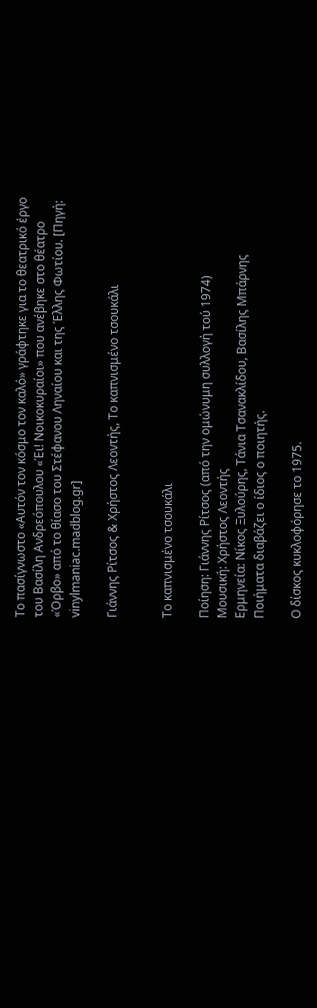Το πασίγνωστο «Αυτόν τον κόσμο τον καλό» γράφτηκε για το θεατρικό έργο του Βασίλη Ανδρεόπουλου «Έι! Νοικοκυραίοι» που ανέβηκε στο θέατρο «Όρβο» από το θίασο του Στέφανου Ληναίου και της Έλλης Φωτίου. [Πηγή: vinylmaniac.madblog.gr]

Γιάννης Ρίτσος & Χρήστος Λεοντής, Το καπνισμένο τσουκάλι


Το καπνισμένο τσουκάλι

Ποίηση: Γιάννης Ρίτσος (από την ομώνυμη συλλογή τού 1974)
Μουσική: Χρήστος Λεοντής
Ερμηνεία: Νίκος Ξυλούρης, Τάνια Τσανακλίδου, Βασίλης Μπάρνης
Ποιήματα διαβάζει ο ίδιος ο ποιητής.

Ο δίσκος κυκλοφόρησε το 1975.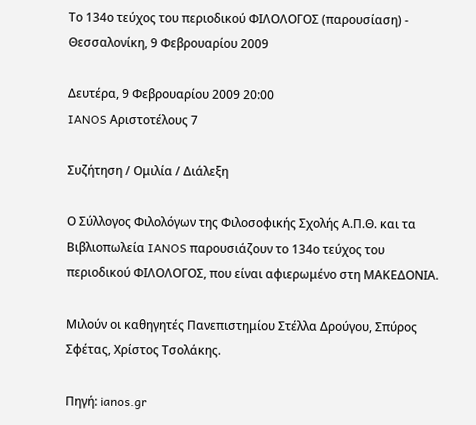Το 134ο τεύχος του περιοδικού ΦΙΛΟΛΟΓΟΣ (παρουσίαση) - Θεσσαλονίκη, 9 Φεβρουαρίου 2009

Δευτέρα, 9 Φεβρουαρίου 2009 20:00
IANOS Αριστοτέλους 7

Συζήτηση / Ομιλία / Διάλεξη

Ο Σύλλογος Φιλολόγων της Φιλοσοφικής Σχολής Α.Π.Θ. και τα Βιβλιοπωλεία IANOS παρουσιάζουν το 134ο τεύχος του περιοδικού ΦΙΛΟΛΟΓΟΣ, που είναι αφιερωμένο στη ΜΑΚΕΔΟΝΙΑ.

Μιλούν οι καθηγητές Πανεπιστημίου Στέλλα Δρούγου, Σπύρος Σφέτας, Χρίστος Τσολάκης.

Πηγή: ianos.gr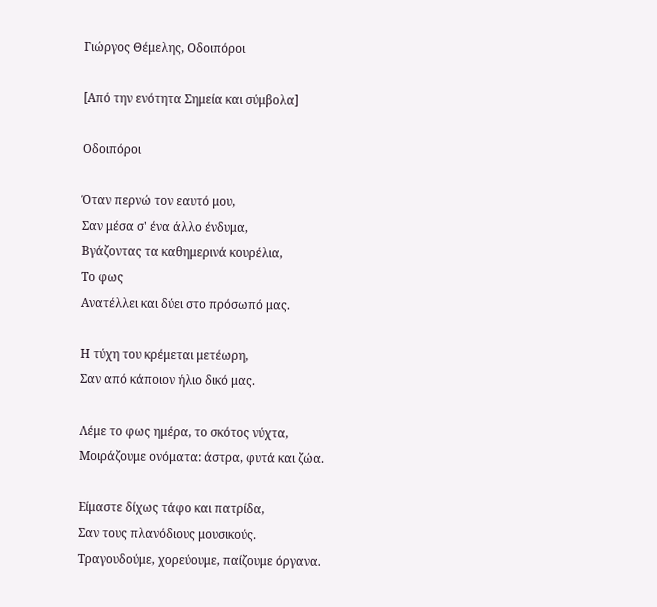Γιώργος Θέμελης, Οδοιπόροι

[Από την ενότητα Σημεία και σύμβολα]

Οδοιπόροι

Όταν περνώ τον εαυτό μου,
Σαν μέσα σ' ένα άλλο ένδυμα,
Βγάζοντας τα καθημερινά κουρέλια,
Το φως
Ανατέλλει και δύει στο πρόσωπό μας.

Η τύχη του κρέμεται μετέωρη,
Σαν από κάποιον ήλιο δικό μας.

Λέμε το φως ημέρα, το σκότος νύχτα,
Μοιράζουμε ονόματα: άστρα, φυτά και ζώα.

Είμαστε δίχως τάφο και πατρίδα,
Σαν τους πλανόδιους μουσικούς.
Τραγουδούμε, χορεύουμε, παίζουμε όργανα.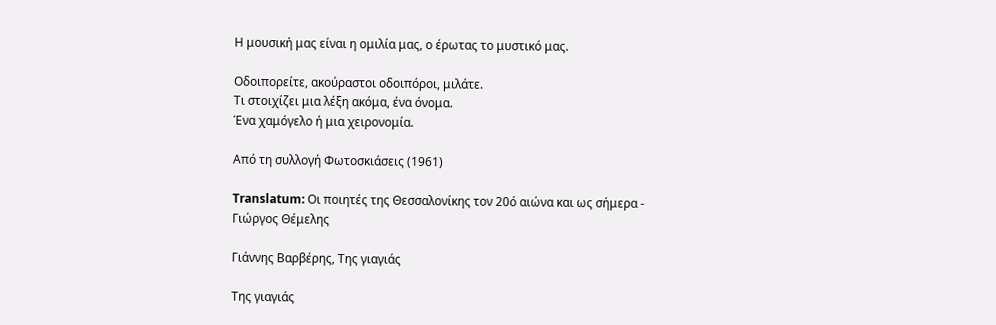Η μουσική μας είναι η ομιλία μας, ο έρωτας το μυστικό μας.

Οδοιπορείτε, ακούραστοι οδοιπόροι, μιλάτε.
Τι στοιχίζει μια λέξη ακόμα, ένα όνομα.
Ένα χαμόγελο ή μια χειρονομία.

Από τη συλλογή Φωτοσκιάσεις (1961)

Translatum: Οι ποιητές της Θεσσαλονίκης τον 20ό αιώνα και ως σήμερα - Γιώργος Θέμελης

Γιάννης Βαρβέρης, Της γιαγιάς

Της γιαγιάς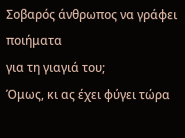Σοβαρός άνθρωπος να γράφει ποιήματα
για τη γιαγιά του;
Όμως, κι ας έχει φύγει τώρα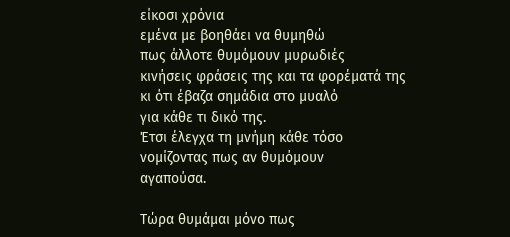είκοσι χρόνια
εμένα με βοηθάει να θυμηθώ
πως άλλοτε θυμόμουν μυρωδιές
κινήσεις φράσεις της και τα φορέματά της
κι ότι έβαζα σημάδια στο μυαλό
για κάθε τι δικό της.
Έτσι έλεγχα τη μνήμη κάθε τόσο
νομίζοντας πως αν θυμόμουν
αγαπούσα.

Τώρα θυμάμαι μόνο πως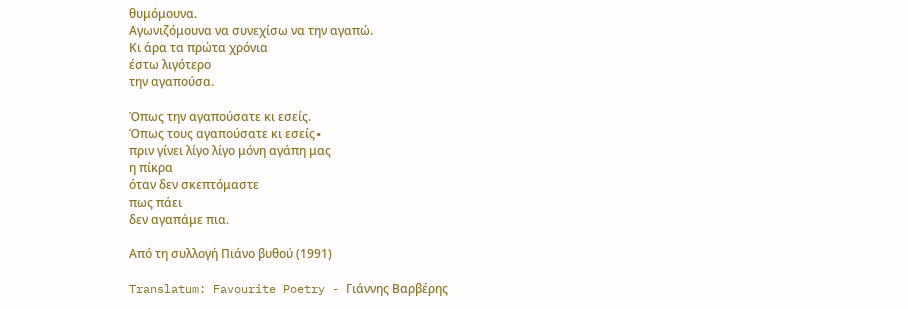θυμόμουνα.
Αγωνιζόμουνα να συνεχίσω να την αγαπώ.
Κι άρα τα πρώτα χρόνια
έστω λιγότερο
την αγαπούσα.

Όπως την αγαπούσατε κι εσείς.
Όπως τους αγαπούσατε κι εσείς∙
πριν γίνει λίγο λίγο μόνη αγάπη μας
η πίκρα
όταν δεν σκεπτόμαστε
πως πάει
δεν αγαπάμε πια.

Από τη συλλογή Πιάνο βυθού (1991)

Translatum: Favourite Poetry - Γιάννης Βαρβέρης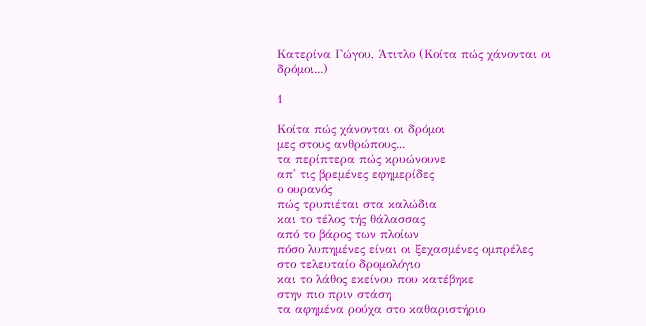Κατερίνα Γώγου, Άτιτλο (Κοίτα πώς χάνονται οι δρόμοι...)

1

Κοίτα πώς χάνονται οι δρόμοι
μες στους ανθρώπους...
τα περίπτερα πώς κρυώνουνε
απ' τις βρεμένες εφημερίδες
ο ουρανός
πώς τρυπιέται στα καλώδια
και το τέλος τής θάλασσας
από το βάρος των πλοίων
πόσο λυπημένες είναι οι ξεχασμένες ομπρέλες
στο τελευταίο δρομολόγιο
και το λάθος εκείνου που κατέβηκε
στην πιο πριν στάση
τα αφημένα ρούχα στο καθαριστήριο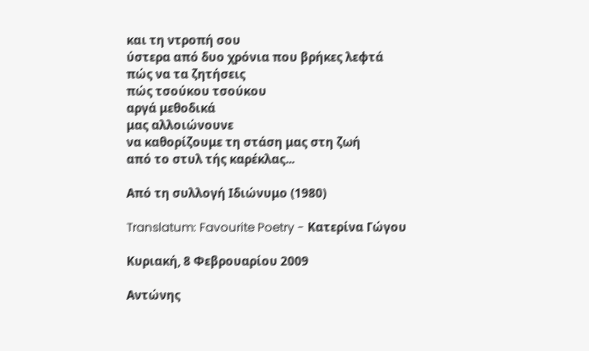και τη ντροπή σου
ύστερα από δυο χρόνια που βρήκες λεφτά
πώς να τα ζητήσεις
πώς τσούκου τσούκου
αργά μεθοδικά
μας αλλοιώνουνε
να καθορίζουμε τη στάση μας στη ζωή
από το στυλ τής καρέκλας...

Από τη συλλογή Ιδιώνυμο (1980)

Translatum: Favourite Poetry - Κατερίνα Γώγου

Κυριακή, 8 Φεβρουαρίου 2009

Αντώνης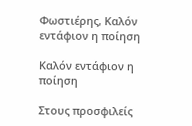Φωστιέρης, Καλόν εντάφιον η ποίηση

Καλόν εντάφιον η ποίηση

Στους προσφιλείς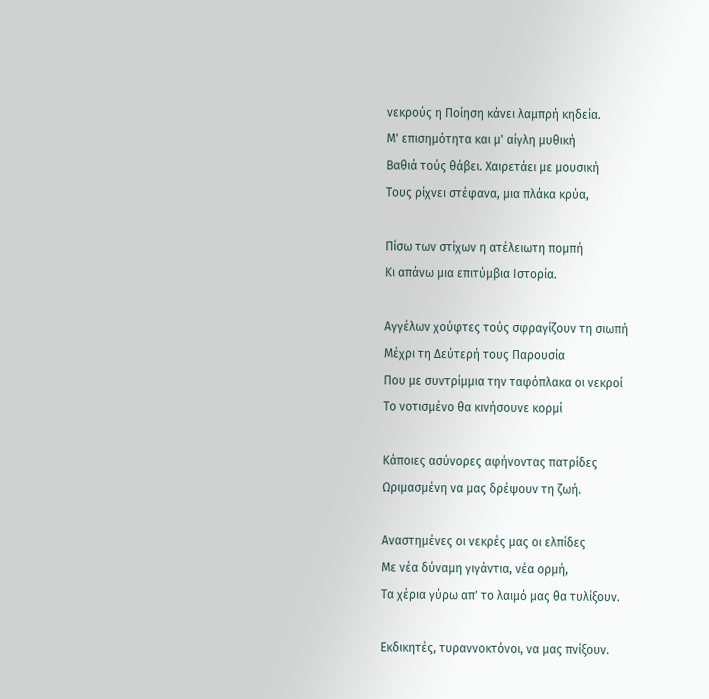νεκρούς η Ποίηση κάνει λαμπρή κηδεία.
Μ' επισημότητα και μ' αίγλη μυθική
Βαθιά τούς θάβει. Χαιρετάει με μουσική
Τους ρίχνει στέφανα, μια πλάκα κρύα,

Πίσω των στίχων η ατέλειωτη πομπή
Κι απάνω μια επιτύμβια Ιστορία.

Αγγέλων χούφτες τούς σφραγίζουν τη σιωπή
Μέχρι τη Δεύτερή τους Παρουσία
Που με συντρίμμια την ταφόπλακα οι νεκροί
Το νοτισμένο θα κινήσουνε κορμί

Κάποιες ασύνορες αφήνοντας πατρίδες
Ωριμασμένη να μας δρέψουν τη ζωή.

Αναστημένες οι νεκρές μας οι ελπίδες
Με νέα δύναμη γιγάντια, νέα ορμή,
Τα χέρια γύρω απ' το λαιμό μας θα τυλίξουν.

Εκδικητές, τυραννοκτόνοι, να μας πνίξουν.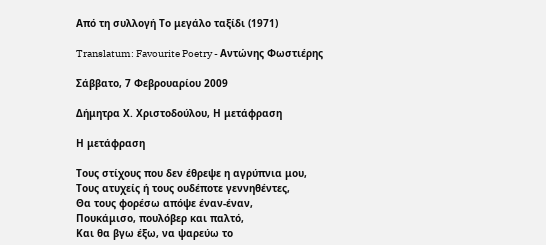Από τη συλλογή Το μεγάλο ταξίδι (1971)

Translatum: Favourite Poetry - Αντώνης Φωστιέρης

Σάββατο, 7 Φεβρουαρίου 2009

Δήμητρα Χ. Χριστοδούλου, Η μετάφραση

Η μετάφραση

Τους στίχους που δεν έθρεψε η αγρύπνια μου,
Τους ατυχείς ή τους ουδέποτε γεννηθέντες,
Θα τους φορέσω απόψε έναν-έναν,
Πουκάμισο, πουλόβερ και παλτό,
Και θα βγω έξω, να ψαρεύω το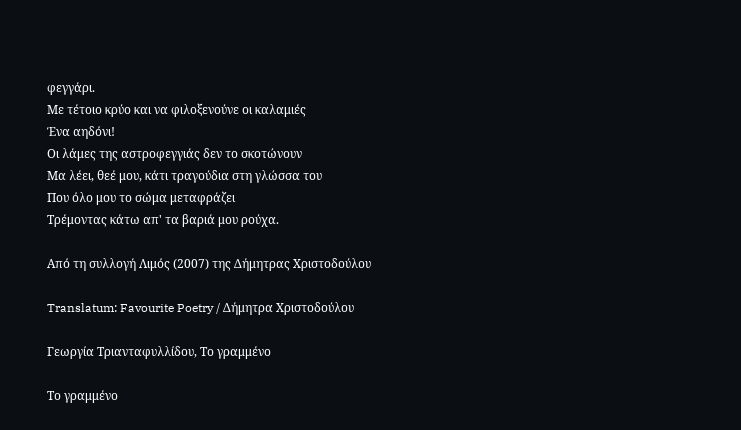φεγγάρι.
Με τέτοιο κρύο και να φιλοξενούνε οι καλαμιές
Ένα αηδόνι!
Οι λάμες της αστροφεγγιάς δεν το σκοτώνουν
Μα λέει, θεέ μου, κάτι τραγούδια στη γλώσσα του
Που όλο μου το σώμα μεταφράζει
Τρέμοντας κάτω απ' τα βαριά μου ρούχα.

Από τη συλλογή Λιμός (2007) της Δήμητρας Χριστοδούλου

Translatum: Favourite Poetry / Δήμητρα Χριστοδούλου

Γεωργία Τριανταφυλλίδου, Το γραμμένο

Το γραμμένο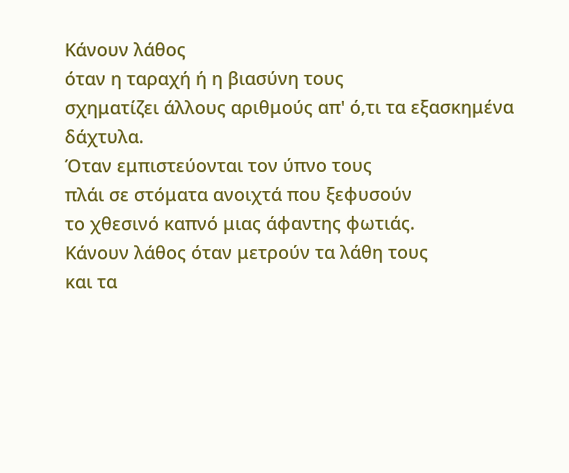Κάνουν λάθος
όταν η ταραχή ή η βιασύνη τους
σχηματίζει άλλους αριθμούς απ' ό,τι τα εξασκημένα δάχτυλα.
Όταν εμπιστεύονται τον ύπνο τους
πλάι σε στόματα ανοιχτά που ξεφυσούν
το χθεσινό καπνό μιας άφαντης φωτιάς.
Κάνουν λάθος όταν μετρούν τα λάθη τους
και τα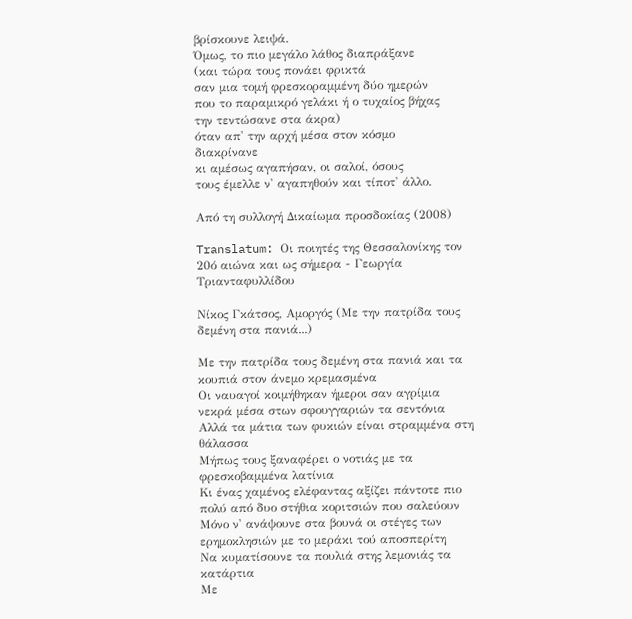βρίσκουνε λειψά.
Όμως, το πιο μεγάλο λάθος διαπράξανε
(και τώρα τους πονάει φρικτά
σαν μια τομή φρεσκοραμμένη δύο ημερών
που το παραμικρό γελάκι ή ο τυχαίος βήχας
την τεντώσανε στα άκρα)
όταν απ' την αρχή μέσα στον κόσμο
διακρίνανε
κι αμέσως αγαπήσαν, οι σαλοί, όσους
τους έμελλε ν' αγαπηθούν και τίποτ' άλλο.

Από τη συλλογή Δικαίωμα προσδοκίας (2008)

Translatum: Οι ποιητές της Θεσσαλονίκης τον 20ό αιώνα και ως σήμερα - Γεωργία Τριανταφυλλίδου

Νίκος Γκάτσος, Αμοργός (Με την πατρίδα τους δεμένη στα πανιά...)

Με την πατρίδα τους δεμένη στα πανιά και τα κουπιά στον άνεμο κρεμασμένα
Οι ναυαγοί κοιμήθηκαν ήμεροι σαν αγρίμια νεκρά μέσα στων σφουγγαριών τα σεντόνια
Αλλά τα μάτια των φυκιών είναι στραμμένα στη θάλασσα
Μήπως τους ξαναφέρει ο νοτιάς με τα φρεσκοβαμμένα λατίνια
Κι ένας χαμένος ελέφαντας αξίζει πάντοτε πιο πολύ από δυο στήθια κοριτσιών που σαλεύουν
Μόνο ν' ανάψουνε στα βουνά οι στέγες των ερημοκλησιών με το μεράκι τού αποσπερίτη
Να κυματίσουνε τα πουλιά στης λεμονιάς τα κατάρτια
Με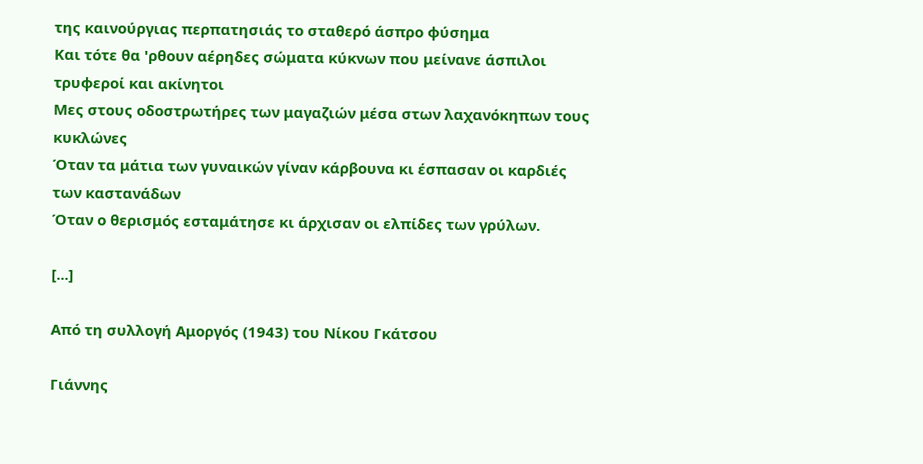της καινούργιας περπατησιάς το σταθερό άσπρο φύσημα
Και τότε θα 'ρθουν αέρηδες σώματα κύκνων που μείνανε άσπιλοι τρυφεροί και ακίνητοι
Μες στους οδοστρωτήρες των μαγαζιών μέσα στων λαχανόκηπων τους κυκλώνες
Όταν τα μάτια των γυναικών γίναν κάρβουνα κι έσπασαν οι καρδιές των καστανάδων
Όταν ο θερισμός εσταμάτησε κι άρχισαν οι ελπίδες των γρύλων.

[...]

Από τη συλλογή Αμοργός (1943) του Νίκου Γκάτσου

Γιάννης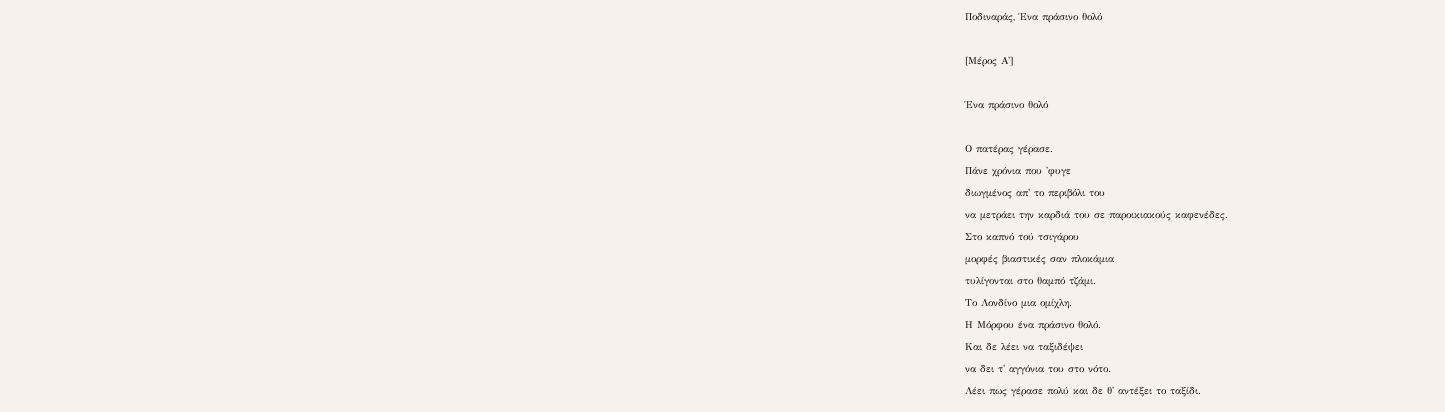Ποδιναράς, Ένα πράσινο θολό

[Μέρος Α']

Ένα πράσινο θολό

Ο πατέρας γέρασε.
Πάνε χρόνια που 'φυγε
διωγμένος απ' το περιβόλι του
να μετράει την καρδιά του σε παροικιακούς καφενέδες.
Στο καπνό τού τσιγάρου
μορφές βιαστικές σαν πλοκάμια
τυλίγονται στο θαμπό τζάμι.
Το Λονδίνο μια ομίχλη.
Η Μόρφου ένα πράσινο θολό.
Και δε λέει να ταξιδέψει
να δει τ' αγγόνια του στο νότο.
Λέει πως γέρασε πολύ και δε θ' αντέξει το ταξίδι.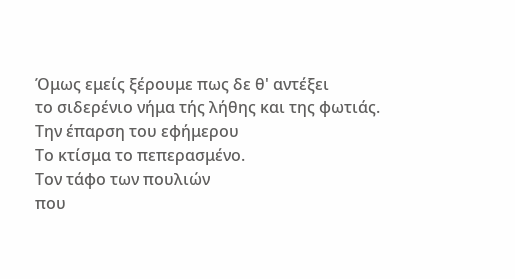Όμως εμείς ξέρουμε πως δε θ' αντέξει
το σιδερένιο νήμα τής λήθης και της φωτιάς.
Την έπαρση του εφήμερου
Το κτίσμα το πεπερασμένο.
Τον τάφο των πουλιών
που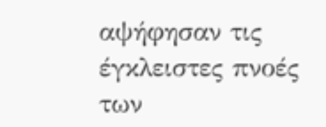αψήφησαν τις έγκλειστες πνοές
των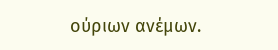ούριων ανέμων.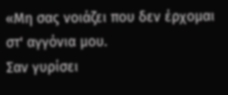«Μη σας νοιάζει που δεν έρχομαι στ' αγγόνια μου.
Σαν γυρίσει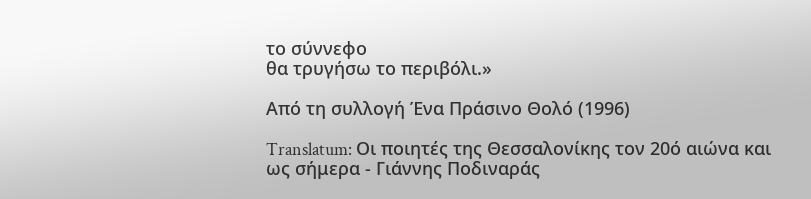το σύννεφο
θα τρυγήσω το περιβόλι.»

Από τη συλλογή Ένα Πράσινο Θολό (1996)

Translatum: Οι ποιητές της Θεσσαλονίκης τον 20ό αιώνα και ως σήμερα - Γιάννης Ποδιναράς